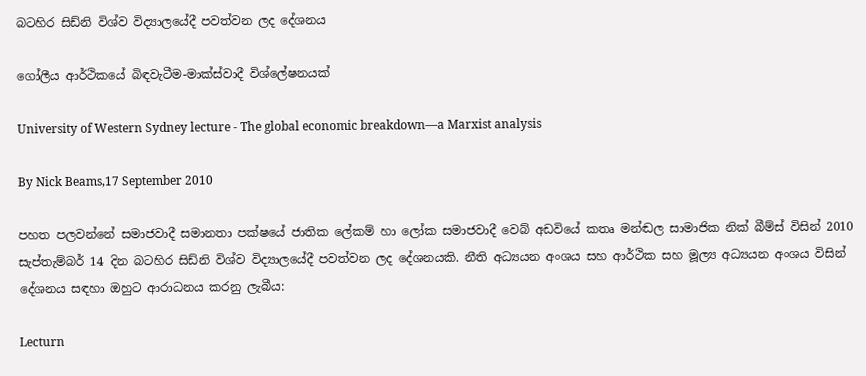බටහිර සිඩ්නි විශ්ව විද්‍යාලයේදී පවත්වන ලද දේශනය

ගෝලීය ආර්ථිකයේ බිඳවැටීම-මාක්ස්වාදී විශ්ලේෂනයක්

University of Western Sydney lecture - The global economic breakdown—a Marxist analysis

By Nick Beams,17 September 2010

පහත පලවන්නේ සමාජවාදී සමානතා පක්ෂයේ ජාතික ලේකම් හා ලෝක සමාජවාදී වෙබ් අඩවියේ කතෘ මන්ඬල සාමාජික නික් බීම්ස් විසින් 2010 සැප්තැම්බර් 14 දින බටහිර සිඩ්නි විශ්ව විද්‍යාලයේදී පවත්වන ලද දේශනයකි. නීති අධ්‍යයන අංශය සහ ආර්ථික සහ මූල්‍ය අධ්‍යයන අංශය විසින් දේශනය සඳහා ඔහුට ආරාධනය කරනු ලැබීය:

Lecturn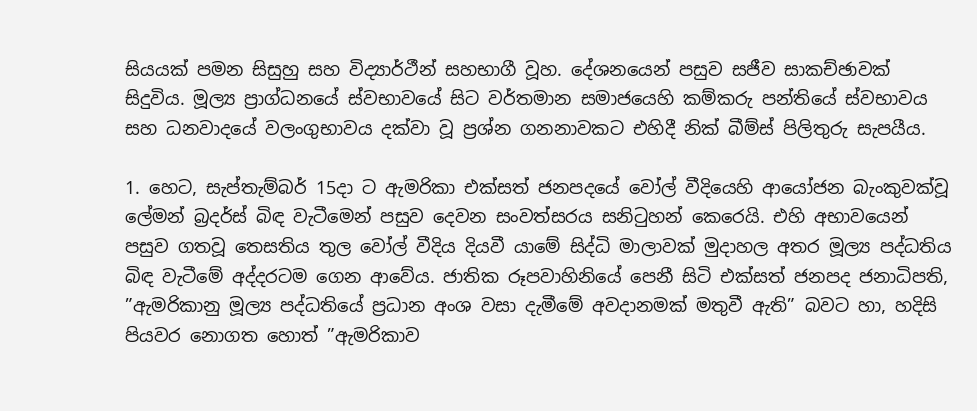සියයක් පමන සිසුහු සහ විද්‍යාර්ථීන් සහභාගී වූහ. දේශනයෙන් පසුව සජීව සාකච්ඡාවක් සිදුවිය. මූල්‍ය ප්‍රාග්ධනයේ ස්වභාවයේ සිට වර්තමාන සමාජයෙහි කම්කරු පන්තියේ ස්වභාවය සහ ධනවාදයේ වලංගුභාවය දක්වා වූ ප්‍රශ්න ගනනාවකට එහිදී නික් බීම්ස් පිලිතුරු සැපයීය.

1. හෙට, සැප්තැම්බර් 15දා ට ඇමරිකා එක්සත් ජනපදයේ වෝල් වීදියෙහි ආයෝජන බැංකුවක්වූ ලේමන් බ්‍රදර්ස් බිඳ වැටීමෙන් පසුව දෙවන සංවත්සරය සනිටුහන් කෙරෙයි. එහි අභාවයෙන් පසුව ගතවූ තෙසතිය තුල වෝල් වීදිය දියවී යාමේ සිද්ධි මාලාවක් මුදාහල අතර මූල්‍ය පද්ධතිය බිඳ වැටීමේ අද්දරටම ගෙන ආවේය. ජාතික රූපවාහිනියේ පෙනී සිටි එක්සත් ජනපද ජනාධිපති, ”ඇමරිකානු මූල්‍ය පද්ධතියේ ප්‍රධාන අංශ වසා දැමීමේ අවදානමක් මතුවී ඇති” බවට හා, හදිසි පියවර නොගත හොත් ”ඇමරිකාව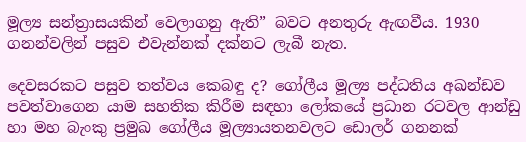මූල්‍ය සන්ත්‍රාසයකින් වෙලාගනු ඇති” බවට අනතුරු ඇඟවීය. 1930 ගනන්වලින් පසුව එවැන්නක් දක්නට ලැබී නැත.

දෙවසරකට පසුව තත්වය කෙබඳු ද? ගෝලීය මූල්‍ය පද්ධතිය අඛන්ඩව පවත්වාගෙන යාම සහතික කිරීම සඳහා ලෝකයේ ප්‍රධාන රටවල ආන්ඩු හා මහ බැංකු ප්‍රමුඛ ගෝලීය මූල්‍යායතනවලට ඩොලර් ගනනක්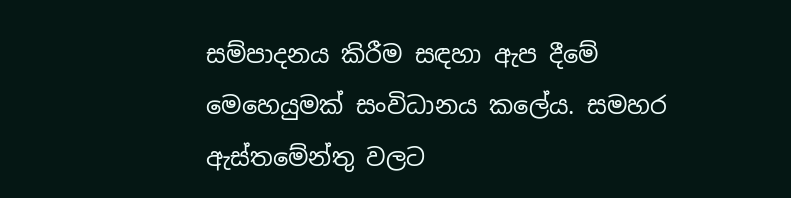සම්පාදනය කිරීම සඳහා ඇප දීමේ මෙහෙයුමක් සංවිධානය කලේය. සමහර ඇස්තමේන්තු වලට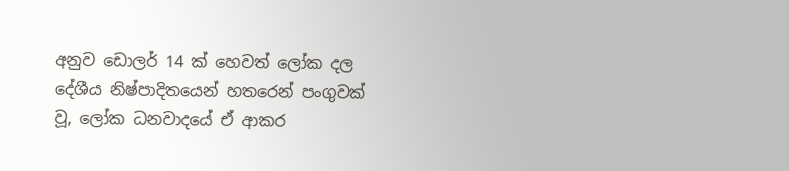අනුව ඩොලර් 14 ක් හෙවත් ලෝක දල දේශීය නිෂ්පාදිතයෙන් හතරෙන් පංගුවක් වූ, ලෝක ධනවාදයේ ඒ ආකර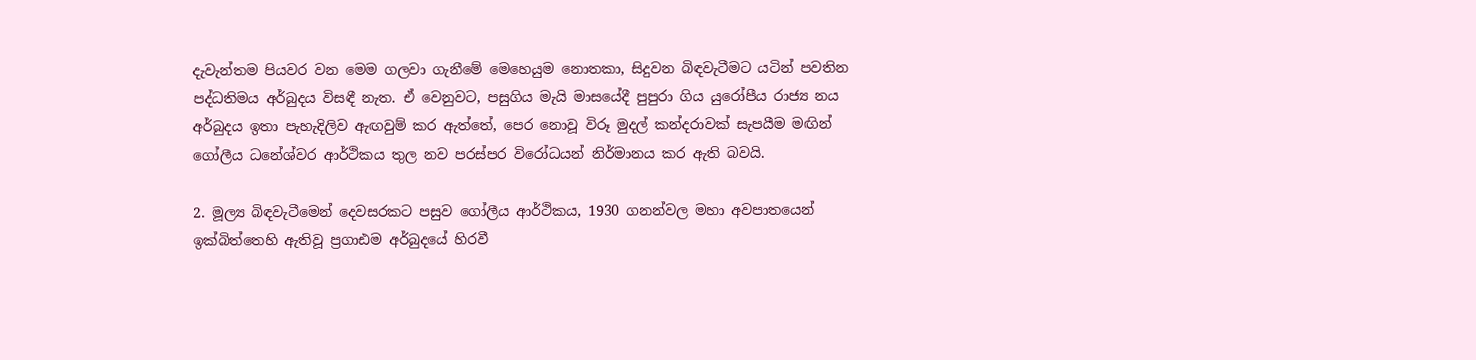දැවැන්තම පියවර වන මෙම ගලවා ගැනීමේ මෙහෙයුම නොතකා, සිදුවන බිඳවැටීමට යටින් පවතින පද්ධතිමය අර්බුදය විසඳී නැත. ඒ වෙනුවට, පසුගිය මැයි මාසයේදී පුපුරා ගිය යුරෝපීය රාජ්‍ය නය අර්බුදය ඉතා පැහැදිලිව ඇඟවුම් කර ඇත්තේ, පෙර නොවූ විරූ මුදල් කන්දරාවක් සැපයීම මඟින් ගෝලීය ධනේශ්වර ආර්ථිකය තුල නව පරස්පර විරෝධයන් නිර්මානය කර ඇති බවයි.

2. මූල්‍ය බිඳවැටීමෙන් දෙවසරකට පසුව ගෝලීය ආර්ථිකය, 1930 ගනන්වල මහා අවපාතයෙන් ඉක්බිත්තෙහි ඇතිවූ ප්‍රගාඪම අර්බුදයේ හිරවී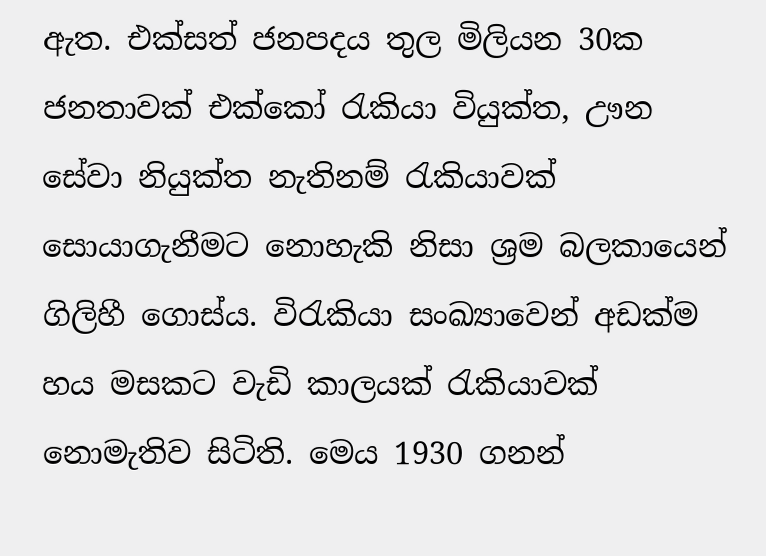ඇත. එක්සත් ජනපදය තුල මිලියන 30ක ජනතාවක් එක්කෝ රැකියා වියුක්ත, ඌන සේවා නියුක්ත නැතිනම් රැකියාවක් සොයාගැනීමට නොහැකි නිසා ශ්‍රම බලකායෙන් ගිලිහී ගොස්ය. විරැකියා සංඛ්‍යාවෙන් අඩක්ම හය මසකට වැඩි කාලයක් රැකියාවක් නොමැතිව සිටිති. මෙය 1930 ගනන්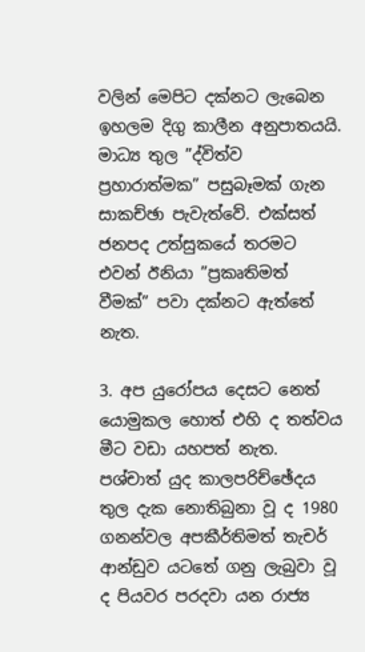වලින් මෙපිට දක්නට ලැබෙන ඉහලම දිගු කාලීන අනුපාතයයි. මාධ්‍ය තුල ”ද්විත්ව ප්‍රහාරාත්මක” පසුබෑමක් ගැන සාකච්ඡා පැවැත්වේ. එක්සත් ජනපද උත්සුකයේ තරමට එවන් ඊනියා ”ප්‍රකෘතිමත් වීමක්” පවා දක්නට ඇත්තේ නැත.

3. අප යුරෝපය දෙසට නෙත් යොමුකල හොත් එහි ද තත්වය මීට වඩා යහපත් නැත. පශ්චාත් යුද කාලපරිච්ඡේදය තුල දැක නොතිබුනා වූ ද 1980 ගනන්වල අපකීර්තිමත් තැචර් ආන්ඩුව යටතේ ගනු ලැබුවා වූ ද පියවර පරදවා යන රාජ්‍ය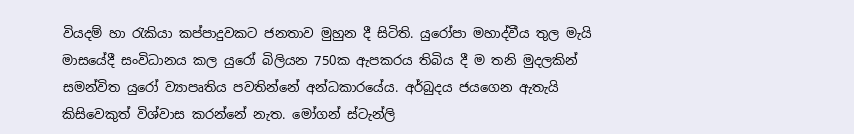වියදම් හා රැකියා කප්පාදුවකට ජනතාව මුහුන දී සිටිති. යුරෝපා මහාද්වීය තුල මැයි මාසයේදී සංවිධානය කල යුරෝ බිලියන 750ක ඇපකරය තිබිය දී ම තනි මුදලකින් සමන්විත යුරෝ ව්‍යාපෘතිය පවතින්නේ අන්ධකාරයේය. අර්බුදය ජයගෙන ඇතැයි කිසිවෙකුත් විශ්වාස කරන්නේ නැත. මෝගන් ස්ටැන්ලි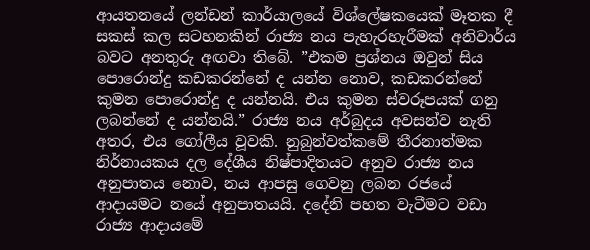ආයතනයේ ලන්ඩන් කාර්යාලයේ විශ්ලේෂකයෙක් මෑතක දී සකස් කල සටහනකින් රාජ්‍ය නය පැහැරහැරීමක් අනිවාර්ය බවට අනතුරු අඟවා තිබේ. ”එකම ප්‍රශ්නය ඔවුන් සිය පොරොන්දු කඩකරන්නේ ද යන්න නොව, කඩකරන්නේ කුමන පොරොන්දු ද යන්නයි. එය කුමන ස්වරූපයක් ගනු ලබන්නේ ද යන්නයි.” රාජ්‍ය නය අර්බුදය අවසන්ව නැති අතර, එය ගෝලීය වූවකි. නුබුන්වත්කමේ තීරනාත්මක නිර්නායකය දල දේශීය නිෂ්පාදිතයට අනුව රාජ්‍ය නය අනුපාතය නොව, නය ආපසු ගෙවනු ලබන රජයේ ආදායමට නයේ අනුපාතයයි. දදේනි පහත වැටීමට වඩා රාජ්‍ය ආදායමේ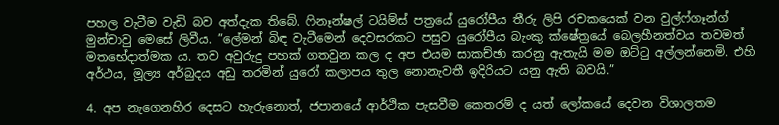පහල වැටීම වැඩි බව අත්දැක තිබේ. ෆිනෑන්ෂල් ටයිම්ස් පත්‍රයේ යුරෝපීය තීරු ලිපි රචකයෙක් වන වුල්ෆ්ගෑන්ග් මුන්චාවු මෙසේ ලිවීය. ”ලේමන් බිඳ වැටීමෙන් දෙවසරකට පසුව යුරෝපීය බැංකු ක්ෂේත්‍රයේ බෙලහීනත්වය තවමත් මතභේදාත්මක ය. තව අවුරුදු පහක් ගතවුන කල ද අප එයම සාකච්ඡා කරනු ඇතැයි මම ඔට්ටු අල්ලන්නෙමි. එහි අර්ථය, මූල්‍ය අර්බුදය අඩු තරමින් යුරෝ කලාපය තුල නොනැවතී ඉදිරියට යනු ඇති බවයි.”

4. අප නැගෙනහිර දෙසට හැරුනොත්, ජපානයේ ආර්ථික පැසවීම කෙතරම් ද යත් ලෝකයේ දෙවන විශාලතම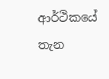ආර්ථිකයේ තැන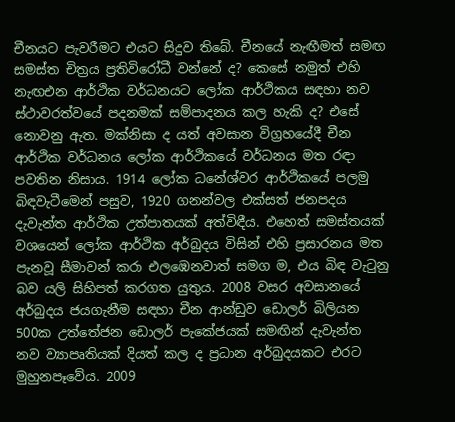චීනයට පැවරීමට එයට සිදුව තිබේ. චීනයේ නැඟීමත් සමඟ සමස්ත චිත්‍රය ප්‍රතිවිරෝධී වන්නේ ද? කෙසේ නමුත් එහි නැඟඑන ආර්ථික වර්ධනයට ලෝක ආර්ථිකය සඳහා නව ස්ථාවරත්වයේ පදනමක් සම්පාදනය කල හැකි ද? එසේ නොවනු ඇත. මක්නිසා ද යත් අවසාන විග්‍රහයේදී චීන ආර්ථික වර්ධනය ලෝක ආර්ථිකයේ වර්ධනය මත රඳා පවතින නිසාය. 1914 ලෝක ධනේශ්වර ආර්ථිකයේ පලමු බිඳවැටීමෙන් පසුව, 1920 ගනන්වල එක්සත් ජනපදය දැවැන්ත ආර්ථික උත්පාතයක් අත්විඳීය. එහෙත් සමස්තයක් වශයෙන් ලෝක ආර්ථික අර්බුදය විසින් එහි ප්‍රසාරනය මත පැනවූ සීමාවන් කරා එලඹෙනවාත් සමග ම, එය බිඳ වැටුනු බව යලි සිහිපත් කරගත යුතුය. 2008 වසර අවසානයේ අර්බුදය ජයගැනීම සඳහා චීන ආන්ඩුව ඩොලර් බිලියන 500ක උත්තේජන ඩොලර් පැකේජයක් සමඟින් දැවැන්ත නව ව්‍යාපෘතියක් දියත් කල ද ප්‍රධාන අර්බුදයකට එරට මුහුනපෑවේය. 2009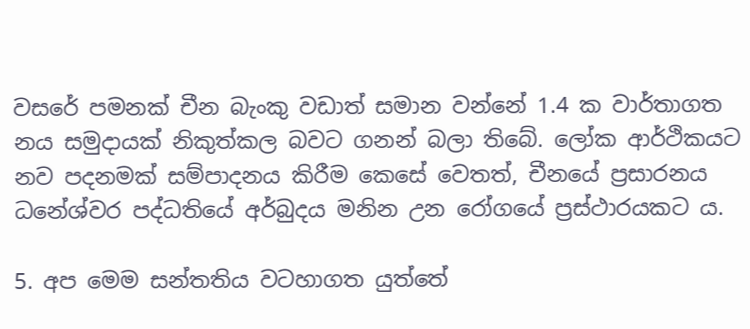වසරේ පමනක් චීන බැංකු වඩාත් සමාන වන්නේ 1.4 ක වාර්තාගත නය සමුදායක් නිකුත්කල බවට ගනන් බලා තිබේ. ලෝක ආර්ථිකයට නව පදනමක් සම්පාදනය කිරීම කෙසේ වෙතත්, චීනයේ ප්‍රසාරනය ධනේශ්වර පද්ධතියේ අර්බුදය මනින උන රෝගයේ ප්‍රස්ථාරයකට ය.

5. අප මෙම සන්තතිය වටහාගත යුත්තේ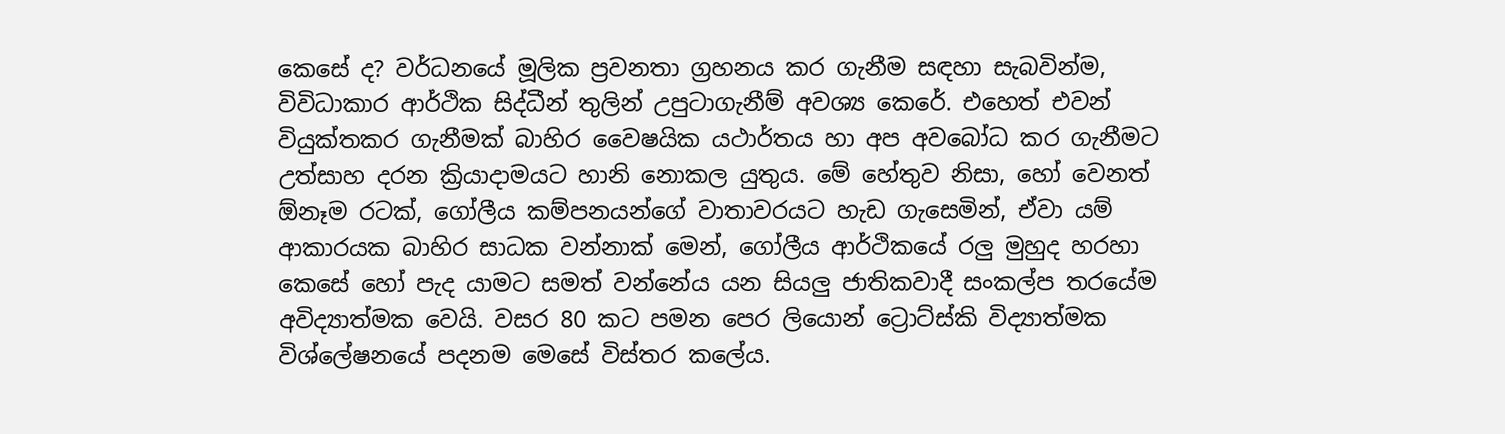කෙසේ ද? වර්ධනයේ මූලික ප්‍රවනතා ග්‍රහනය කර ගැනීම සඳහා සැබවින්ම, විවිධාකාර ආර්ථික සිද්ධීන් තුලින් උපුටාගැනීම් අවශ්‍ය කෙරේ. එහෙත් එවන් වියුක්තකර ගැනීමක් බාහිර වෛෂයික යථාර්තය හා අප අවබෝධ කර ගැනීමට උත්සාහ දරන ක්‍රියාදාමයට හානි නොකල යුතුය. මේ හේතුව නිසා, හෝ වෙනත් ඕනෑම රටක්, ගෝලීය කම්පනයන්ගේ වාතාවරයට හැඩ ගැසෙමින්, ඒවා යම් ආකාරයක බාහිර සාධක වන්නාක් මෙන්, ගෝලීය ආර්ථිකයේ රලු මුහුද හරහා කෙසේ හෝ පැද යාමට සමත් වන්නේය යන සියලු ජාතිකවාදී සංකල්ප තරයේම අවිද්‍යාත්මක වෙයි. වසර 80 කට පමන පෙර ලියොන් ට්‍රොට්ස්කි විද්‍යාත්මක විශ්ලේෂනයේ පදනම මෙසේ විස්තර කලේය.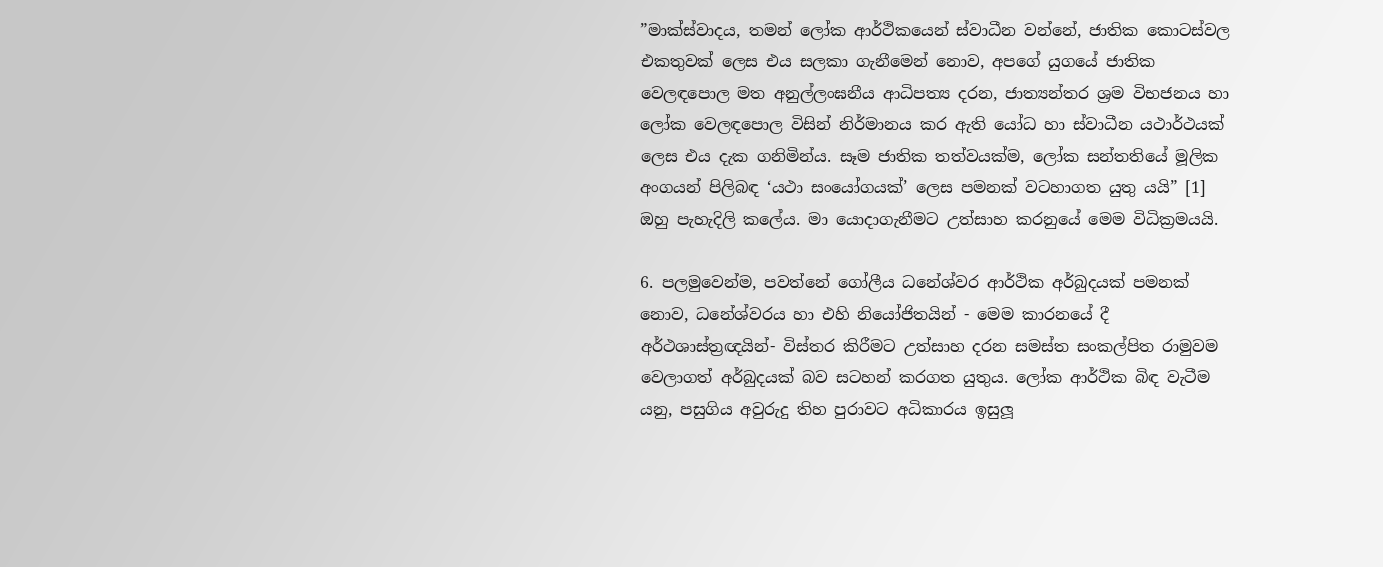”මාක්ස්වාදය, තමන් ලෝක ආර්ථිකයෙන් ස්වාධීන වන්නේ, ජාතික කොටස්වල එකතුවක් ලෙස එය සලකා ගැනීමෙන් නොව, අපගේ යුගයේ ජාතික වෙලඳපොල මත අනුල්ලංඝනීය ආධිපත්‍ය දරන, ජාත්‍යන්තර ශ්‍රම විභජනය හා ලෝක වෙලඳපොල විසින් නිර්මානය කර ඇති යෝධ හා ස්වාධීන යථාර්ථයක් ලෙස එය දැක ගනිමින්ය. සෑම ජාතික තත්වයක්ම, ලෝක සන්තතියේ මූලික අංගයන් පිලිබඳ ‘යථා සංයෝගයක්’ ලෙස පමනක් වටහාගත යුතු යයි” [1] ඔහු පැහැදිලි කලේය. මා යොදාගැනීමට උත්සාහ කරනුයේ මෙම විධික්‍රමයයි.

6. පලමුවෙන්ම, පවත්නේ ගෝලීය ධනේශ්වර ආර්ථික අර්බුදයක් පමනක් නොව, ධනේශ්වරය හා එහි නියෝජිතයින් - මෙම කාරනයේ දී අර්ථශාස්ත්‍රඥයින්- විස්තර කිරීමට උත්සාහ දරන සමස්ත සංකල්පිත රාමුවම වෙලාගත් අර්බුදයක් බව සටහන් කරගත යුතුය. ලෝක ආර්ථික බිඳ වැටීම යනු, පසුගිය අවුරුදු තිහ පුරාවට අධිකාරය ඉසුලූ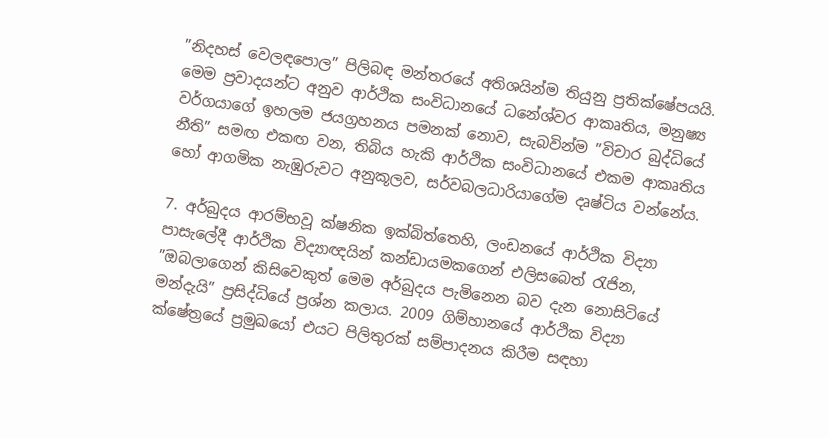”නිදහස් වෙලඳපොල” පිලිබඳ මන්තරයේ අතිශයින්ම තියුනු ප්‍රතික්ෂේපයයි. මෙම ප්‍රවාදයන්ට අනුව ආර්ථික සංවිධානයේ ධනේශ්වර ආකෘතිය, මනුෂ්‍ය වර්ගයාගේ ඉහලම ජයග්‍රහනය පමනක් නොව, සැබවින්ම ”විචාර බුද්ධියේ නීති” සමඟ එකඟ වන, තිබිය හැකි ආර්ථික සංවිධානයේ එකම ආකෘතිය හෝ ආගමික නැඹුරුවට අනුකූලව, සර්වබලධාරියාගේම දෘෂ්ටිය වන්නේය.

7. අර්බුදය ආරම්භවූ ක්ෂනික ඉක්බිත්තෙහි, ලංඩනයේ ආර්ථික විද්‍යා පාසැලේදී ආර්ථික විද්‍යාඥයින් කන්ඩායමකගෙන් එලිසබෙත් රැජින, ”ඔබලාගෙන් කිසිවෙකුත් මෙම අර්බුදය පැමිනෙන බව දැන නොසිටියේ මන්දැයි” ප්‍රසිද්ධියේ ප්‍රශ්න කලාය. 2009 ගිම්හානයේ ආර්ථික විද්‍යා ක්ෂේත්‍රයේ ප්‍රමුඛයෝ එයට පිලිතුරක් සම්පාදනය කිරීම සඳහා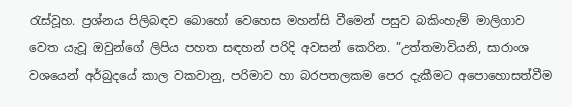රැස්වූහ. ප්‍රශ්නය පිලිබඳව බොහෝ වෙහෙස මහන්සි වීමෙන් පසුව බකිංහැම් මාලිගාව වෙත යැවූ ඔවුන්ගේ ලිපිය පහත සඳහන් පරිදි අවසන් කෙරින. ”උත්තමාවියනි, සාරාංශ වශයෙන් අර්බුදයේ කාල වකවානු, පරිමාව හා බරපතලකම පෙර දැකීමට අපොහොසත්වීම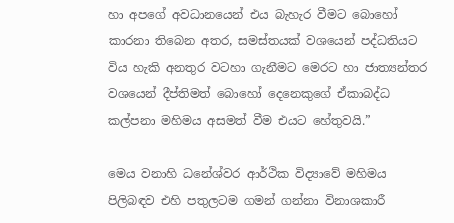හා අපගේ අවධානයෙන් එය බැහැර වීමට බොහෝ කාරනා තිබෙන අතර, සමස්තයක් වශයෙන් පද්ධතියට විය හැකි අනතුර වටහා ගැනීමට මෙරට හා ජාත්‍යන්තර වශයෙන් දීප්තිමත් බොහෝ දෙනෙකුගේ ඒකාබද්ධ කල්පනා මහිමය අසමත් වීම එයට හේතුවයි.”

මෙය වනාහි ධනේශ්වර ආර්ථික විද්‍යාවේ මහිමය පිලිබඳව එහි පතුලටම ගමන් ගන්නා විනාශකාරී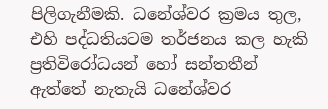පිලිගැනීමකි. ධනේශ්වර ක්‍රමය තුල, එහි පද්ධතියටම තර්ජනය කල හැකි ප්‍රතිවිරෝධයන් හෝ සන්තතීන් ඇත්තේ නැතැයි ධනේශ්වර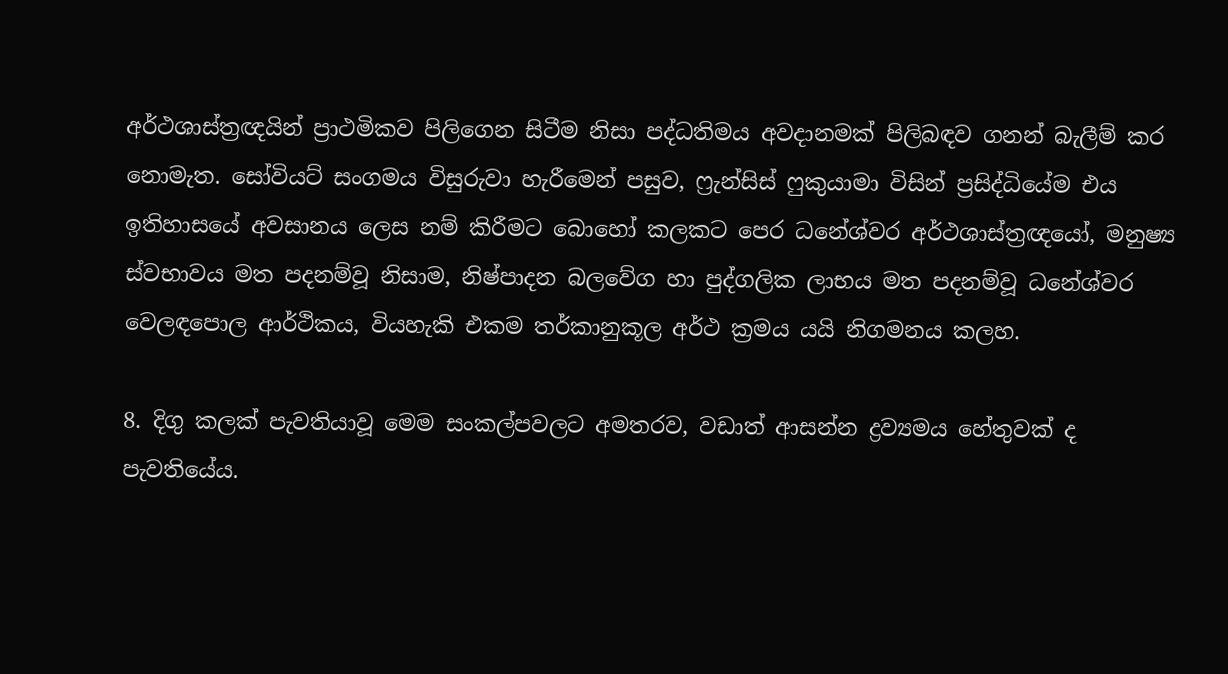අර්ථශාස්ත්‍රඥයින් ප්‍රාථමිකව පිලිගෙන සිටීම නිසා පද්ධතිමය අවදානමක් පිලිබඳව ගනන් බැලීම් කර නොමැත. සෝවියට් සංගමය විසුරුවා හැරීමෙන් පසුව, ෆ්‍රැන්සිස් ෆුකුයාමා විසින් ප්‍රසිද්ධියේම එය ඉතිහාසයේ අවසානය ලෙස නම් කිරීමට බොහෝ කලකට පෙර ධනේශ්වර අර්ථශාස්ත්‍රඥයෝ, මනුෂ්‍ය ස්වභාවය මත පදනම්වූ නිසාම, නිෂ්පාදන බලවේග හා පුද්ගලික ලාභය මත පදනම්වූ ධනේශ්වර වෙලඳපොල ආර්ථිකය, වියහැකි එකම තර්කානුකූල අර්ථ ක්‍රමය යයි නිගමනය කලහ.

8. දිගු කලක් පැවතියාවූ මෙම සංකල්පවලට අමතරව, වඩාත් ආසන්න ද්‍රව්‍යමය හේතුවක් ද පැවතියේය.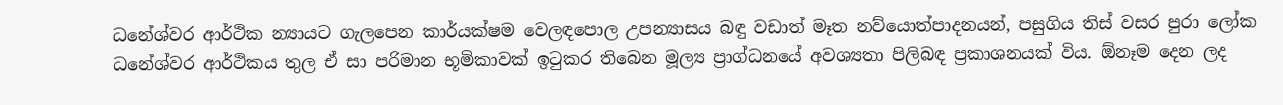ධනේශ්වර ආර්ථික න්‍යායට ගැලපෙන කාර්යක්ෂම වෙලඳපොල උපන්‍යාසය බඳු වඩාත් මෑත නව්යො‍‍ත්පාදනයන්, පසුගිය තිස් වසර පුරා ලෝක ධනේශ්වර ආර්ථිකය තුල ඒ සා පරිමාන භූමිකාවක් ඉටුකර තිබෙන මූල්‍ය ප්‍රාග්ධනයේ අවශ්‍යතා පිලිබඳ ප්‍රකාශනයක් විය. ඕනෑම දෙන ලද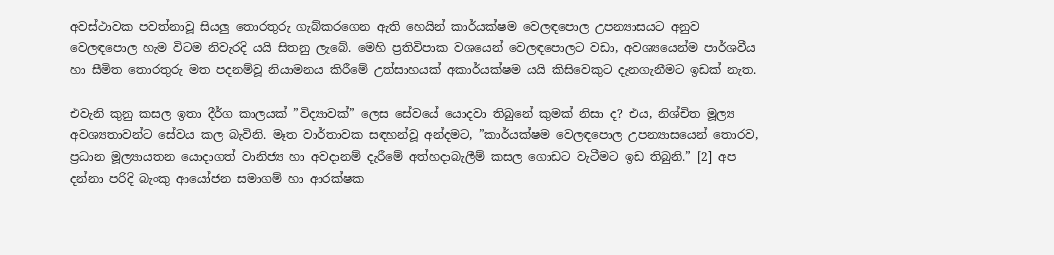අවස්ථාවක පවත්නාවූ සියලු තොරතුරු ගැබ්කරගෙන ඇති හෙයින් කාර්යක්ෂම වෙලඳපොල උපන්‍යාසයට අනුව වෙලඳපොල හැම විටම නිවැරදි යයි සිතනු ලැබේ. මෙහි ප්‍රතිවිපාක වශයෙන් වෙලඳපොලට වඩා, අවශ්‍යයෙන්ම පාර්ශවීය හා සීමිත තොරතුරු මත පදනම්වූ නියාමනය කිරීමේ උත්සාහයක් අකාර්යක්ෂම යයි කිසිවෙකුට දැනගැනීමට ඉඩක් නැත.

එවැනි කුනු කසල ඉතා දීර්ග කාලයක් ”විද්‍යාවක්” ලෙස සේවයේ යොදවා තිබුනේ කුමක් නිසා ද? එය, නිශ්චිත මූල්‍ය අවශ්‍යතාවන්ට සේවය කල බැවිනි. මෑත වාර්තාවක සඳහන්වූ අන්දමට, ”කාර්යක්ෂම වෙලඳපොල උපන්‍යාසයෙන් තොරව, ප්‍රධාන මූල්‍යායතන යොදාගත් වානිජ්‍ය හා අවදානම් දැරීමේ අත්හදාබැලීම් කසල ගොඩට වැටීමට ඉඩ තිබුනි.” [2] අප දන්නා පරිදි බැංකු ආයෝජන සමාගම් හා ආරක්ෂක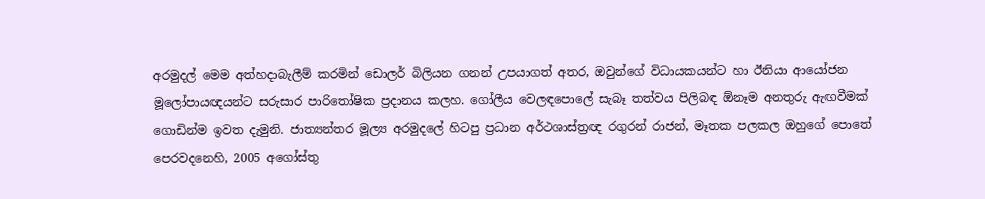අරමුදල් මෙම අත්හදාබැලීම් කරමින් ඩොලර් බිලියන ගනන් උපයාගත් අතර, ඔවුන්ගේ විධායකයන්ට හා ඊනියා ආයෝජන මූලෝපායඥයන්ට සරුසාර පාරිතෝෂික ප්‍රදානය කලහ. ගෝලීය වෙලඳපොලේ සැබෑ තත්වය පිලිබඳ ඕනෑම අනතුරු ඇඟවීමක් ගොඩින්ම ඉවත දැමුනි. ජාත්‍යන්තර මූල්‍ය අරමුදලේ හිටපු ප්‍රධාන අර්ථශාස්ත්‍රඥ රගුරන් රාජන්, මෑතක පලකල ඔහුගේ පොතේ පෙරවදනෙහි, 2005 අගෝස්තු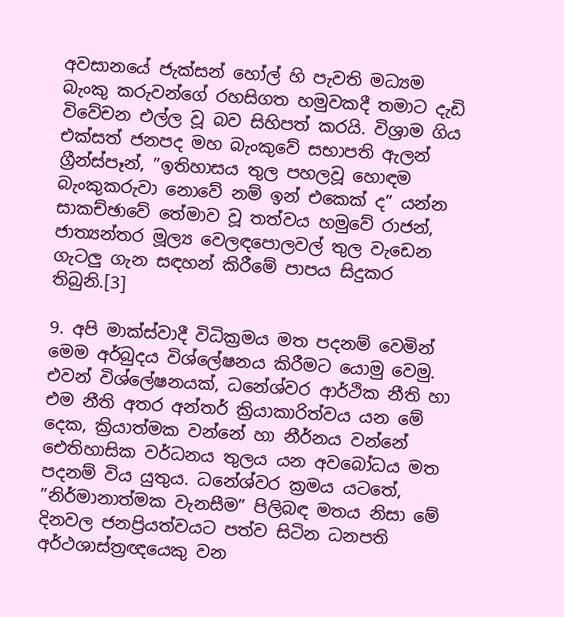අවසානයේ ජැක්සන් හෝල් හි පැවති මධ්‍යම බැංකු කරුවන්ගේ රහසිගත හමුවකදී තමාට දැඩි විවේචන එල්ල වූ බව සිහිපත් කරයි. විශ්‍රාම ගිය එක්සත් ජනපද මහ බැංකුවේ සභාපති ඇලන් ග්‍රීන්ස්පෑන්, ”ඉතිහාසය තුල පහලවූ හොඳම බැංකුකරුවා නොවේ නම් ඉන් එකෙක් ද” යන්න සාකච්ඡාවේ තේමාව වූ තත්වය හමුවේ රාජන්, ජාත්‍යන්තර මූල්‍ය වෙලඳපොලවල් තුල වැඩෙන ගැටලු ගැන සඳහන් කිරීමේ පාපය සිදුකර තිබුනි.[3]

9. අපි මාක්ස්වාදී විධික්‍රමය මත පදනම් වෙමින් මෙම අර්බුදය විශ්ලේෂනය කිරීමට යොමු වෙමු. එවන් විශ්ලේෂනයක්, ධනේශ්වර ආර්ථික නීති හා එම නීති අතර අන්තර් ක්‍රියාකාරිත්වය යන මේ දෙක, ක්‍රියාත්මක වන්නේ හා නීර්නය වන්නේ ඓතිහාසික වර්ධනය තුලය යන අවබෝධය මත පදනම් විය යුතුය. ධනේශ්වර ක්‍රමය යටතේ, ”නිර්මානාත්මක වැනසීම” පිලිබඳ මතය නිසා මේ දිනවල ජනප්‍රියත්වයට පත්ව සිටින ධනපති අර්ථශාස්ත්‍රඥයෙකු වන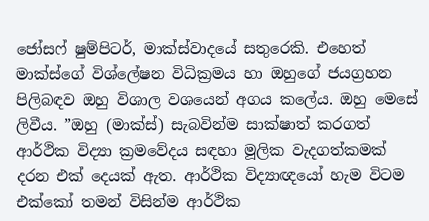ජෝසෆ් ෂුම්පිටර්, මාක්ස්වාදයේ සතුරෙකි. එහෙත් මාක්ස්ගේ විශ්ලේෂන විධික්‍රමය හා ඔහුගේ ජයග්‍රහන පිලිබඳව ඔහු විශාල වශයෙන් අගය කලේය. ඔහු මෙසේ ලිවීය. ”ඔහු (මාක්ස්) සැබවින්ම සාක්ෂාත් කරගත් ආර්ථික විද්‍යා ක්‍රමවේදය සඳහා මූලික වැදගත්කමක් දරන එක් දෙයක් ඇත. ආර්ථික විද්‍යාඥයෝ හැම විටම එක්කෝ තමන් විසින්ම ආර්ථික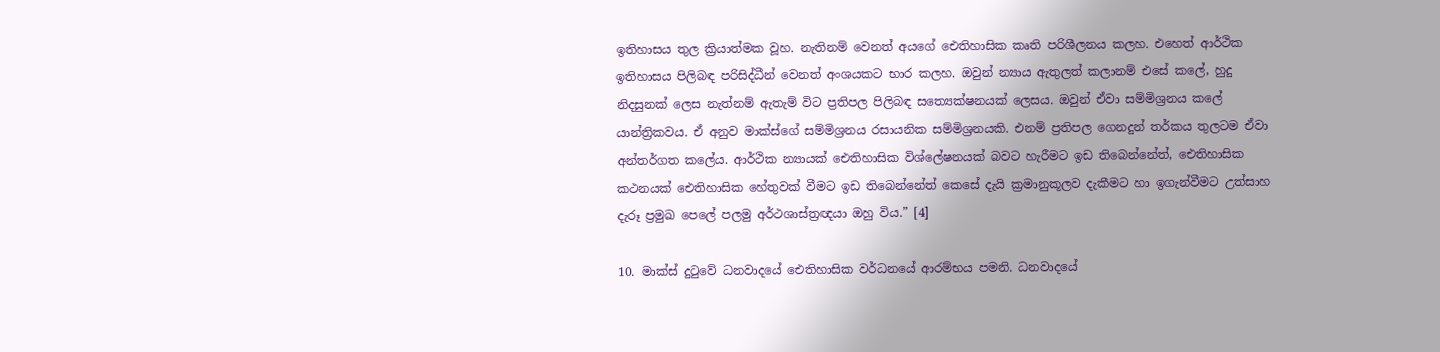ඉතිහාසය තුල ක්‍රියාත්මක වූහ. නැතිනම් වෙනත් අයගේ ඓතිහාසික කෘති පරිශීලනය කලහ. එහෙත් ආර්ථික ඉතිහාසය පිලිබඳ පරිසිද්ධීන් වෙනත් අංශයකට භාර කලහ. ඔවුන් න්‍යාය ඇතුලත් කලානම් එසේ කලේ, හුදු නිදසුනක් ලෙස නැත්නම් ඇතැම් විට ප්‍රතිපල පිලිබඳ සත්‍යෙක්ෂනයක් ලෙසය. ඔවුන් ඒවා සම්මිශ්‍රනය කලේ යාන්ත්‍රිකවය. ඒ අනුව මාක්ස්ගේ සම්මිශ්‍රනය රසායනික සම්මිශ්‍රනයකි. එනම් ප්‍රතිපල ගෙනදුන් තර්කය තුලටම ඒවා අන්තර්ගත කලේය. ආර්ථික න්‍යායක් ඓතිහාසික විශ්ලේෂනයක් බවට හැරීමට ඉඩ තිබෙන්නේත්, ඓතිහාසික කථනයක් ඓතිහාසික හේතුවක් වීමට ඉඩ තිබෙන්නේත් කෙසේ දැයි ක්‍රමානුකූලව දැකීමට හා ඉගැන්වීමට උත්සාහ දැරූ ප්‍රමුඛ පෙලේ පලමු අර්ථශාස්ත්‍රඥයා ඔහු විය.” [4]

10. මාක්ස් දුටුවේ ධනවාදයේ ඓතිහාසික වර්ධනයේ ආරම්භය පමනි. ධනවාදයේ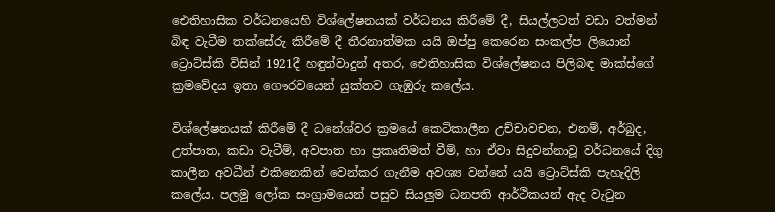ඓතිහාසික වර්ධනයෙහි විශ්ලේෂනයක් වර්ධනය කිරීමේ දී, සියල්ලටත් වඩා වත්මන් බිඳ වැටීම තක්සේරු කිරීමේ දී තීරනාත්මක යයි ඔප්පු කෙරෙන සංකල්ප ලියොන් ට්‍රොට්ස්කි විසින් 1921දී හඳුන්වාදුන් අතර, ඓතිහාසික විශ්ලේෂනය පිලිබඳ මාක්ස්ගේ ක්‍රමවේදය ඉතා ගෞරවයෙන් යුක්තව ගැඹුරු කලේය.

විශ්ලේෂනයක් කිරීමේ දී ධනේශ්වර ක්‍රමයේ කෙටිකාලීන උච්චාවචන, එනම්, අර්බුද, උත්පාත, කඩා වැටීම්, අවපාත හා ප්‍රකෘතිමත් වීම්, හා ඒවා සිදුවන්නාවූ වර්ධනයේ දිගු කාලීන අවධීන් එකිනෙකින් වෙන්කර ගැනීම අවශ්‍ය වන්නේ යයි ට්‍රොට්ස්කි පැහැදිලි කලේය. පලමු ලෝක සංග්‍රාමයෙන් පසුව සියලුම ධනපති ආර්ථිකයන් ඇද වැටුන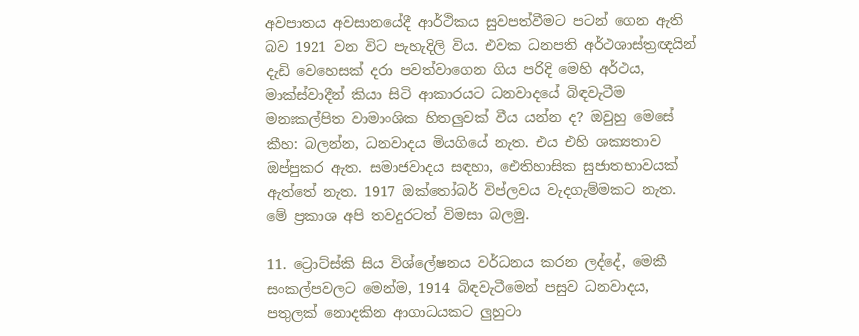අවපාතය අවසානයේදී ආර්ථිකය සුවපත්වීමට පටන් ගෙන ඇති බව 1921 වන විට පැහැදිලි විය. එවක ධනපති අර්ථශාස්ත්‍රඥයින් දැඩි වෙහෙසක් දරා පවත්වාගෙන ගිය පරිදි මෙහි අර්ථය, මාක්ස්වාදීන් කියා සිටි ආකාරයට ධනවාදයේ බිඳවැටීම මනඃකල්පිත වාමාංශික හිතලුවක් වීය යන්න ද? ඔවුහු මෙසේ කීහ: බලන්න, ධනවාදය මියගියේ නැත. එය එහි ශක්‍යතාව ඔප්පුකර ඇත. සමාජවාදය සඳහා, ඓතිහාසික සුජාතභාවයක් ඇත්තේ නැත. 1917 ඔක්තෝබර් විප්ලවය වැදගැම්මකට නැත. මේ ප්‍රකාශ අපි තවදුරටත් විමසා බලමු.

11. ට්‍රොට්ස්කි සිය විශ්ලේෂනය වර්ධනය කරන ලද්දේ, මෙකී සංකල්පවලට මෙන්ම, 1914 බිඳවැටීමෙන් පසුව ධනවාදය, පතුලක් නොදකින ආගාධයකට ලුහුටා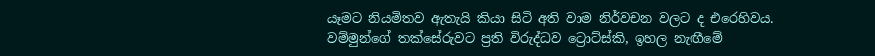යෑමට නියමිතව ඇතැයි කියා සිටි අති වාම නිර්වචන වලට ද එරෙහිවය. වම්මුන්ගේ තක්සේරුවට ප්‍රති විරුද්ධව ට්‍රොට්ස්කි, ඉහල නැඟීමේ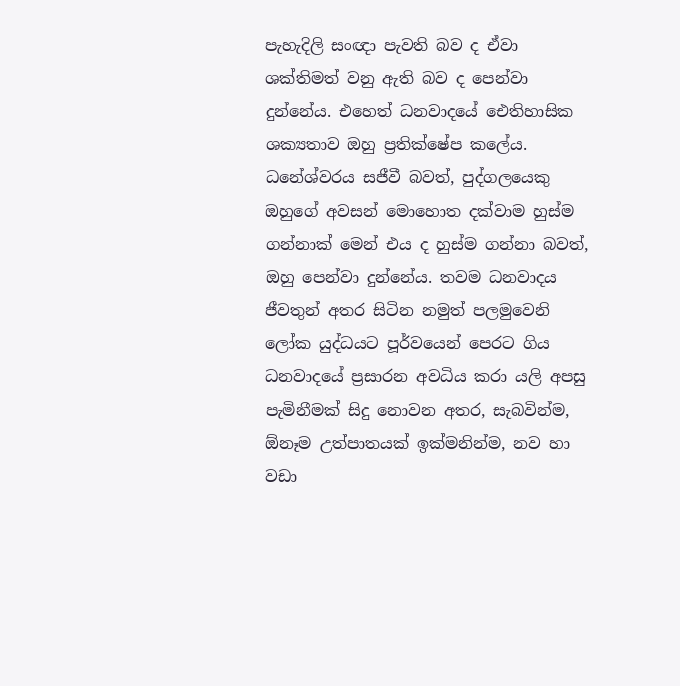පැහැදිලි සංඥා පැවති බව ද ඒවා ශක්තිමත් වනු ඇති බව ද පෙන්වා දුන්නේය. එහෙත් ධනවාදයේ ඓතිහාසික ශක්‍යතාව ඔහු ප්‍රතික්ෂේප කලේය. ධනේශ්වරය සජීවී බවත්, පුද්ගලයෙකු ඔහුගේ අවසන් මොහොත දක්වාම හුස්ම ගන්නාක් මෙන් එය ද හුස්ම ගන්නා බවත්, ඔහු පෙන්වා දුන්නේය. තවම ධනවාදය ජීවතුන් අතර සිටින නමුත් පලමුවෙනි ලෝක යුද්ධයට පූර්වයෙන් පෙරට ගිය ධනවාදයේ ප්‍රසාරන අවධිය කරා යලි අපසු පැමිනීමක් සිදු නොවන අතර, සැබවින්ම, ඕනෑම උත්පාතයක් ඉක්මනින්ම, නව හා වඩා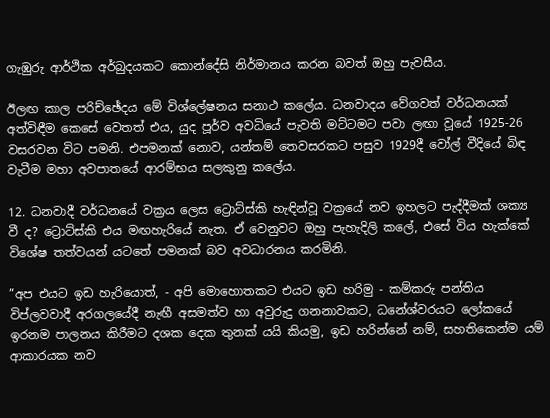ගැඹුරු ආර්ථික අර්බුදයකට කොන්දේසි නිර්මානය කරන බවත් ඔහු පැවසීය.

ඊලඟ කාල පරිච්ඡේදය මේ විශ්ලේෂනය සනාථ කලේය. ධනවාදය වේගවත් වර්ධනයක් අත්විඳීම කෙසේ වෙතත් එය, යුද පූර්ව අවධියේ පැවති මට්ටමට පවා ලඟා වූයේ 1925-26 වසරවන විට පමනි. එපමනක් නොව, යන්තම් තෙවසරකට පසුව 1929දී වෝල් වීදියේ බිඳ වැටීම මහා අවපාතයේ ආරම්භය සලකුනු කලේය.

12. ධනවාදී වර්ධනයේ වක්‍රය ලෙස ට්‍රොට්ස්කි හැඳින්වූ වක්‍රයේ නව ඉහලට පැද්දීමක් ශක්‍ය වී ද? ට්‍රොට්ස්කි එය මඟහැරියේ නැත. ඒ වෙනුවට ඔහු පැහැදිලි කලේ, එසේ විය හැක්කේ විශේෂ තත්වයන් යටතේ පමනක් බව අවධාරනය කරමිනි.

”අප එයට ඉඩ හැරියොත්, - අපි මොහොතකට එයට ඉඩ හරිමු - කම්කරු පන්තිය විප්ලවවාදී අරගලයේදී නැඟී අසමත්ව හා අවුරුදු ගනනාවකට, ධනේශ්වරයට ලෝකයේ ඉරනම පාලනය කිරීමට දශක දෙක තුනක් යයි කියමු, ඉඩ හරින්නේ නම්, සහතිකෙන්ම යම් ආකාරයක නව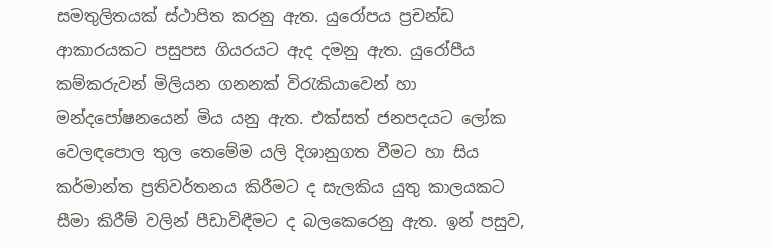සමතුලිතයක් ස්ථාපිත කරනු ඇත. යුරෝපය ප්‍රචන්ඩ ආකාරයකට පසුපස ගියරයට ඇද දමනු ඇත. යුරෝපීය කම්කරුවන් මිලියන ගනනක් විරැකියාවෙන් හා මන්දපෝෂනයෙන් මිය යනු ඇත. එක්සත් ජනපදයට ලෝක වෙලඳපොල තුල තෙමේම යලි දිශානුගත වීමට හා සිය කර්මාන්ත ප්‍රතිවර්තනය කිරීමට ද සැලකිය යුතු කාලයකට සීමා කිරීම් වලින් පීඩාවිඳීමට ද බලකෙරෙනු ඇත. ඉන් පසුව,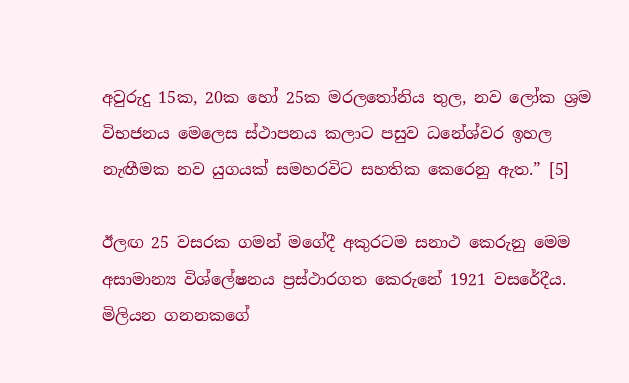අවුරුදු 15ක, 20ක හෝ 25ක මරලතෝනිය තුල, නව ලෝක ශ්‍රම විභජනය මෙලෙස ස්ථාපනය කලාට පසුව ධනේශ්වර ඉහල නැඟීමක නව යුගයක් සමහරවිට සහතික කෙරෙනු ඇත.” [5]

ඊලඟ 25 වසරක ගමන් මගේදී අකුරටම සනාථ කෙරුනු මෙම අසාමාන්‍ය විශ්ලේෂනය ප්‍රස්ථාරගත කෙරුනේ 1921 වසරේදීය. මිලියන ගනනකගේ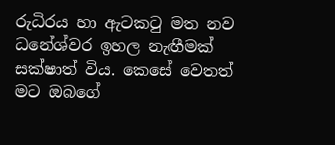රුධිරය හා ඇටකටු මත නව ධනේශ්වර ඉහල නැඟීමක් සක්ෂාත් විය. කෙසේ වෙතත් මට ඔබගේ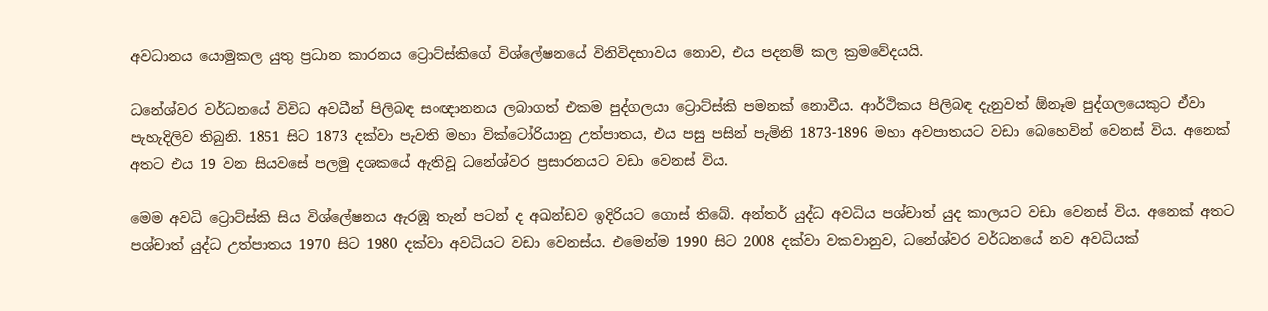අවධානය යොමුකල යුතු ප්‍රධාන කාරනය ට්‍රොට්ස්කිගේ විශ්ලේෂනයේ විනිවිදභාවය නොව, එය පදනම් කල ක්‍රමවේදයයි.

ධනේශ්වර වර්ධනයේ විවිධ අවධීන් පිලිබඳ සංඥානනය ලබාගත් එකම පුද්ගලයා ට්‍රොට්ස්කි පමනක් නොවීය. ආර්ථිකය පිලිබඳ දැනුවත් ඕනෑම පුද්ගලයෙකුට ඒවා පැහැදිලිව තිබුනි. 1851 සිට 1873 දක්වා පැවති මහා වික්ටෝරියානු උත්පාතය, එය පසු පසින් පැමිනි 1873-1896 මහා අවපාතයට වඩා බෙහෙවින් වෙනස් විය. අනෙක් අතට එය 19 වන සියවසේ පලමු දශකයේ ඇතිවූ ධනේශ්වර ප්‍රසාරනයට වඩා වෙනස් විය.

මෙම අවධි ට්‍රොට්ස්කි සිය විශ්ලේෂනය ඇරඹූ තැන් පටන් ද අඛන්ඩව ඉදිරියට ගොස් තිබේ. අන්තර් යුද්ධ අවධිය පශ්චාත් යුද කාලයට වඩා වෙනස් විය. අනෙක් අතට පශ්චාත් යුද්ධ උත්පාතය 1970 සිට 1980 දක්වා අවධියට වඩා වෙනස්ය. එමෙන්ම 1990 සිට 2008 දක්වා වකවානුව, ධනේශ්වර වර්ධනයේ නව අවධියක්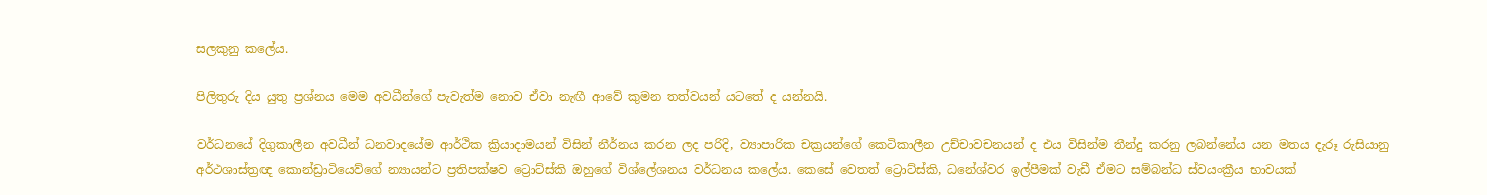සලකුනු කලේය.

පිලිතුරු දිය යුතු ප්‍රශ්නය මෙම අවධීන්ගේ පැවැත්ම නොව ඒවා නැඟී ආවේ කුමන තත්වයන් යටතේ ද යන්නයි.

වර්ධනයේ දිගුකාලීන අවධීන් ධනවාදයේම ආර්ථික ක්‍රියාදාමයන් විසින් නීර්නය කරන ලද පරිදි, ව්‍යාපාරික චක්‍රයන්ගේ කෙටිකාලීන උච්චාවචනයන් ද එය විසින්ම තීන්දු කරනු ලබන්නේය යන මතය දැරූ රුසියානු අර්ථශාස්ත්‍රඥ කොන්ඩ්‍රාටියෙව්ගේ න්‍යායන්ට ප්‍රතිපක්ෂව ට්‍රොට්ස්කි ඔහුගේ විශ්ලේශනය වර්ධනය කලේය. කෙසේ වෙතත් ට්‍රොට්ස්කි, ධනේශ්වර ඉල්පීමක් වැඩී ඒමට සම්බන්ධ ස්වයංක්‍රීය භාවයක්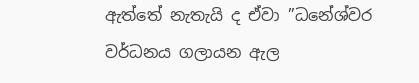ඇත්තේ නැතැයි ද ඒවා ”ධනේශ්වර වර්ධනය ගලායන ඇල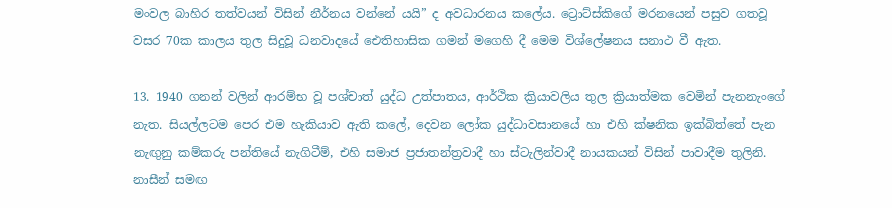මංවල බාහිර තත්වයන් විසින් නීර්නය වන්නේ යයි” ද අවධාරනය කලේය. ට්‍රොට්ස්කිගේ මරනයෙන් පසුව ගතවූ වසර 70ක කාලය තුල සිදුවූ ධනවාදයේ ඓතිහාසික ගමන් මගෙහි දී මෙම විශ්ලේෂනය සනාථ වී ඇත.

13. 1940 ගනන් වලින් ආරම්භ වූ පශ්චාත් යුද්ධ උත්පාතය, ආර්ථික ක්‍රියාවලිය තුල ක්‍රියාත්මක වෙමින් පැනනැංගේ නැත. සියල්ලටම පෙර එම හැකියාව ඇති කලේ, දෙවන ලෝක යුද්ධාවසානයේ හා එහි ක්ෂනික ඉක්බිත්තේ පැන නැඟුනු කම්කරු පන්තියේ නැගිටීම්, එහි සමාජ ප්‍රජාතන්ත්‍රවාදී හා ස්ටැලින්වාදී නායකයන් විසින් පාවාදීම තුලිනි. නාසීන් සමඟ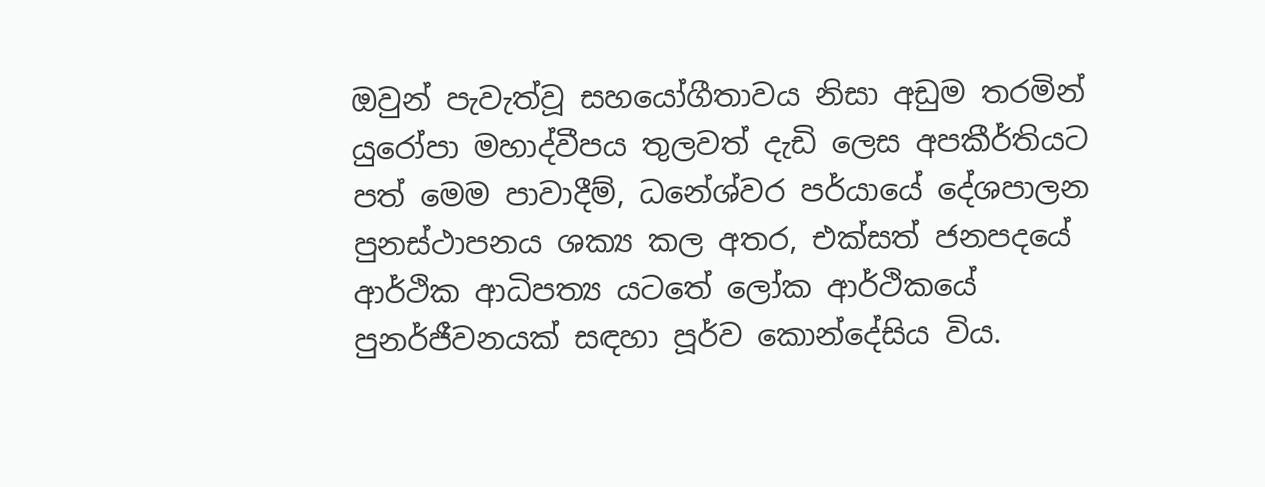ඔවුන් පැවැත්වූ සහයෝගීතාවය නිසා අඩුම තරමින් යුරෝපා මහාද්වීපය තුලවත් දැඩි ලෙස අපකීර්තියට පත් මෙම පාවාදීම්, ධනේශ්වර පර්යායේ දේශපාලන පුනස්ථාපනය ශක්‍ය කල අතර, එක්සත් ජනපදයේ ආර්ථික ආධිපත්‍ය යටතේ ලෝක ආර්ථිකයේ පුනර්ජීවනයක් සඳහා පූර්ව කොන්දේසිය විය.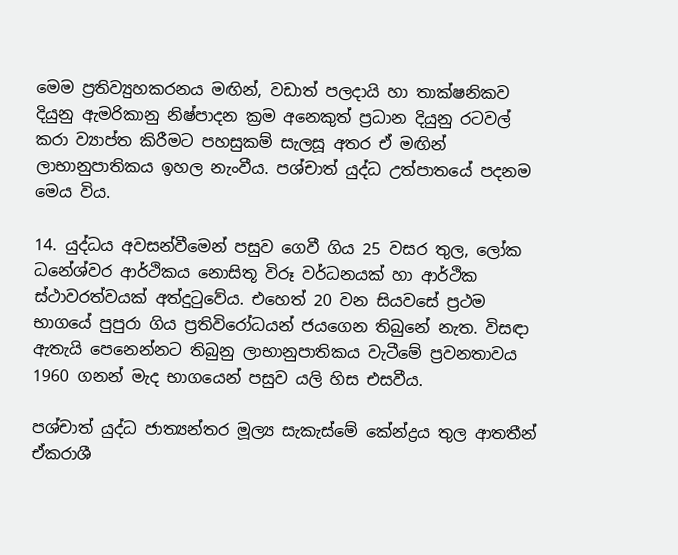මෙම ප්‍රතිව්‍යුහකරනය මඟින්, වඩාත් පලදායි හා තාක්ෂනිකව දියුනු ඇමරිකානු නිෂ්පාදන ක්‍රම අනෙකුත් ප්‍රධාන දියුනු රටවල් කරා ව්‍යාප්ත කිරීමට පහසුකම් සැලසූ අතර ඒ මඟින් ලාභානුපාතිකය ඉහල නැංවීය. පශ්චාත් යුද්ධ උත්පාතයේ පදනම මෙය විය.

14. යුද්ධය අවසන්වීමෙන් පසුව ගෙවී ගිය 25 වසර තුල, ලෝක ධනේශ්වර ආර්ථිකය නොසිතූ විරූ වර්ධනයක් හා ආර්ථික ස්ථාවරත්වයක් අත්දුටුවේය. එහෙත් 20 වන සියවසේ ප්‍රථම භාගයේ පුපුරා ගිය ප්‍රතිවිරෝධයන් ජයගෙන තිබුනේ නැත. විසඳා ඇතැයි පෙනෙන්නට තිබුනු ලාභානුපාතිකය වැටීමේ ප්‍රවනතාවය 1960 ගනන් මැද භාගයෙන් පසුව යලි හිස එසවීය.

පශ්චාත් යුද්ධ ජාත්‍යන්තර මූල්‍ය සැකැස්මේ කේන්ද්‍රය තුල ආතතීන් ඒකරාශී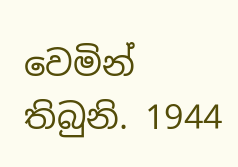වෙමින් තිබුනි. 1944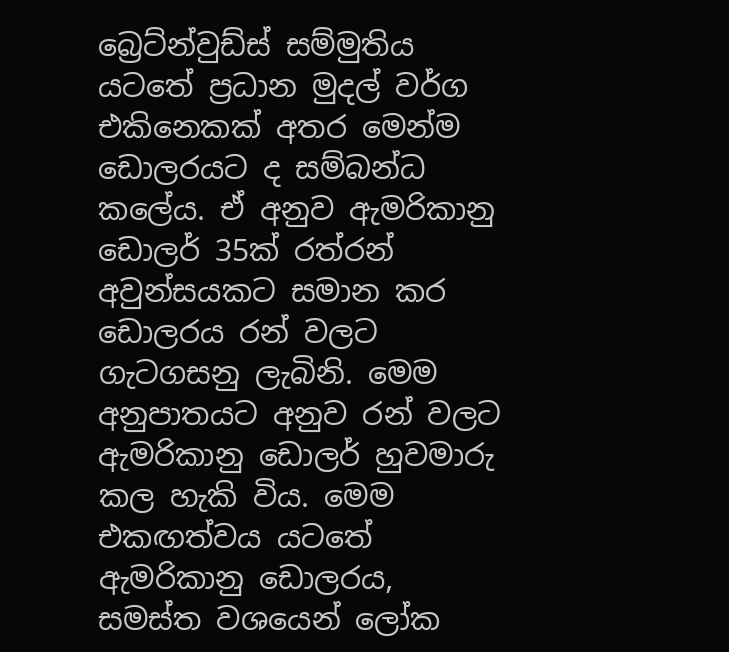බ්‍රෙට්න්වුඩ්ස් සම්මුතිය යටතේ ප්‍රධාන මුදල් වර්ග එකිනෙකක් අතර මෙන්ම ඩොලරයට ද සම්බන්ධ කලේය. ඒ අනුව ඇමරිකානු ඩොලර් 35ක් රත්රන් අවුන්සයකට සමාන කර ඩොලරය රන් වලට ගැටගසනු ලැබිනි. මෙම අනුපාතයට අනුව රන් වලට ඇමරිකානු ඩොලර් හුවමාරු කල හැකි විය. මෙම එකඟත්වය යටතේ ඇමරිකානු ඩොලරය, සමස්ත වශයෙන් ලෝක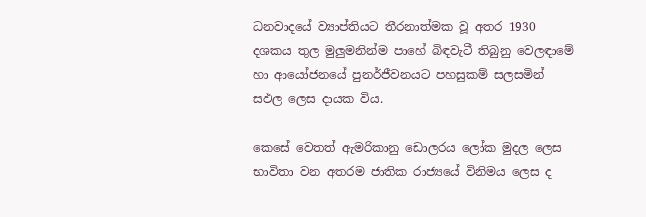ධනවාදයේ ව්‍යාප්තියට තීරනාත්මක වූ අතර 1930 දශකය තුල මුලුමනින්ම පාහේ බිඳවැටී තිබුනු වෙලඳාමේ හා ආයෝජනයේ පුනර්ජීවනයට පහසුකම් සලසමින් සඵල ලෙස දායක විය.

කෙසේ වෙතත් ඇමරිකානු ඩොලරය ලෝක මුදල ලෙස භාවිතා වන අතරම ජාතික රාජ්‍යයේ විනිමය ලෙස ද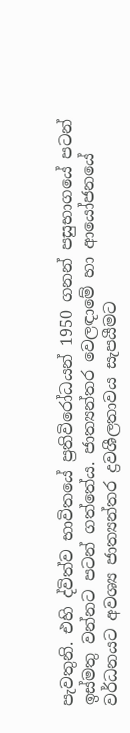පැවතුනි. එහි ද්විත්ව භාවිතයේ ප්‍රතිවිරෝධයන් 1950 ගනන් පසුභාගයේ පටන් ඉස්මතු වන්නට පටන් ගත්තේය. ජාත්‍යන්තර වෙලඳාමේ හා ආයෝජනයේ වර්ධනයට අවශ්‍ය ජාත්‍යන්තර ද්‍රවශීලතාවය සැපයීමට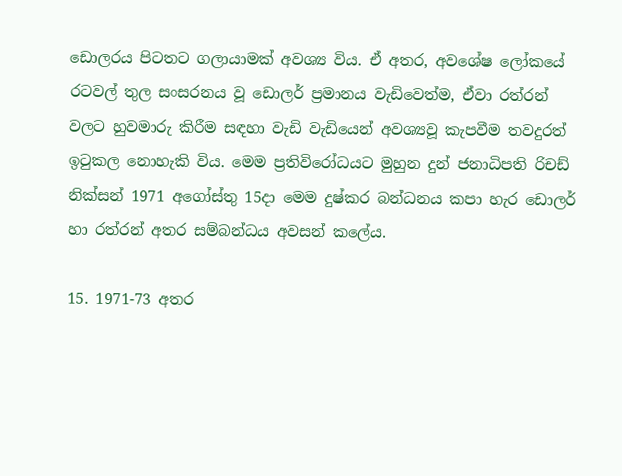ඩොලරය පිටතට ගලායාමක් අවශ්‍ය විය. ඒ අතර, අවශේෂ ලෝකයේ රටවල් තුල සංසරනය වූ ඩොලර් ප්‍රමානය වැඩිවෙත්ම, ඒවා රත්රන් වලට හුවමාරු කිරීම සඳහා වැඩි වැඩියෙන් අවශ්‍යවූ කැපවීම තවදුරත් ඉටුකල නොහැකි විය. මෙම ප්‍රතිවිරෝධයට මුහුන දුන් ජනාධිපති රිචඩ් නික්සන් 1971 අගෝස්තු 15දා මෙම දුෂ්කර බන්ධනය කපා හැර ඩොලර් හා රත්රන් අතර සම්බන්ධය අවසන් කලේය.

15. 1971-73 අතර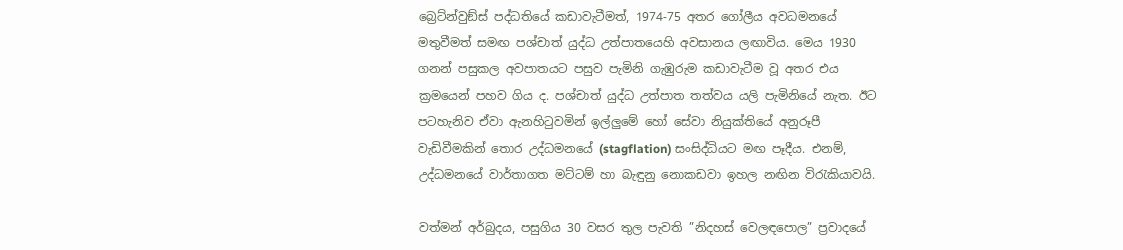බ්‍රෙට්න්වුඞ්ස් පද්ධතියේ කඩාවැටීමත්, 1974-75 අතර ගෝලීය අවධමනයේ මතුවීමත් සමඟ පශ්චාත් යුද්ධ උත්පාතයෙහි අවසානය ලඟාවිය. මෙය 1930 ගනන් පසුකල අවපාතයට පසුව පැමිනි ගැඹුරුම කඩාවැටීම වූ අතර එය ක්‍රමයෙන් පහව ගිය ද. පශ්චාත් යුද්ධ උත්පාත තත්වය යලි පැමිනියේ නැත. ඊට පටහැනිව ඒවා ඇනහිටුවමින් ඉල්ලුමේ හෝ සේවා නියුක්තියේ අනුරූපී වැඩිවීමකින් තොර උද්ධමනයේ (stagflation) සංසිද්ධියට මඟ පෑදීය. එනම්, උද්ධමනයේ වාර්තාගත මට්ටම් හා බැඳුනු නොකඩවා ඉහල නඟින විරැකියාවයි.

වත්මන් අර්බුදය, පසුගිය 30 වසර තුල පැවති ”නිදහස් වෙලඳපොල” ප්‍රවාදයේ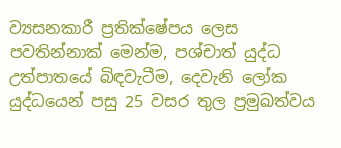ව්‍යසනකාරී ප්‍රතික්ෂේපය ලෙස පවතින්නාක් මෙන්ම, පශ්චාත් යුද්ධ උත්පාතයේ බිඳවැටීම, දෙවැනි ලෝක යුද්ධයෙන් පසු 25 වසර තුල ප්‍රමුඛත්වය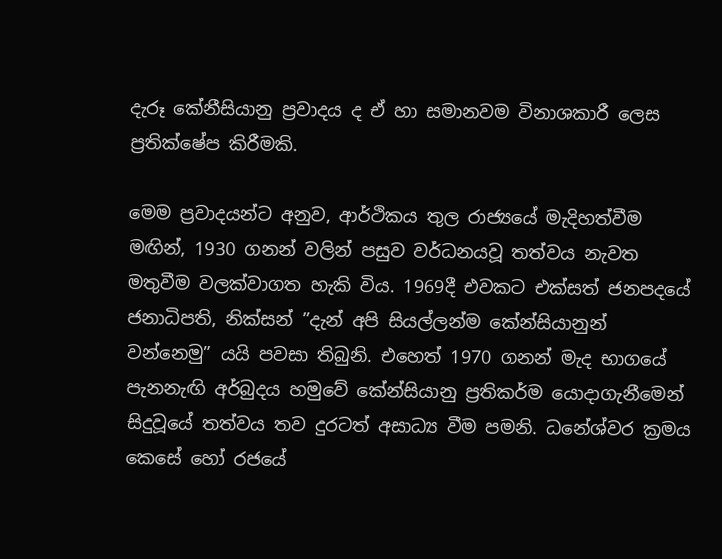දැරූ කේනීසියානු ප්‍රවාදය ද ඒ හා සමානවම විනාශකාරී ලෙස ප්‍රතික්ෂේප කිරීමකි.

මෙම ප්‍රවාදයන්ට අනුව, ආර්ථිකය තුල රාජ්‍යයේ මැදිහත්වීම මඟින්, 1930 ගනන් වලින් පසුව වර්ධනයවූ තත්වය නැවත මතුවීම වලක්වාගත හැකි විය. 1969දී එවකට එක්සත් ජනපදයේ ජනාධිපති, නික්සන් ”දැන් අපි සියල්ලන්ම කේන්සියානුන් වන්නෙමු” යයි පවසා තිබුනි. එහෙත් 1970 ගනන් මැද භාගයේ පැනනැඟි අර්බුදය හමුවේ කේන්සියානු ප්‍රතිකර්ම යොදාගැනීමෙන් සිදුවූයේ තත්වය තව දුරටත් අසාධ්‍ය වීම පමනි. ධනේශ්වර ක්‍රමය කෙසේ හෝ රජයේ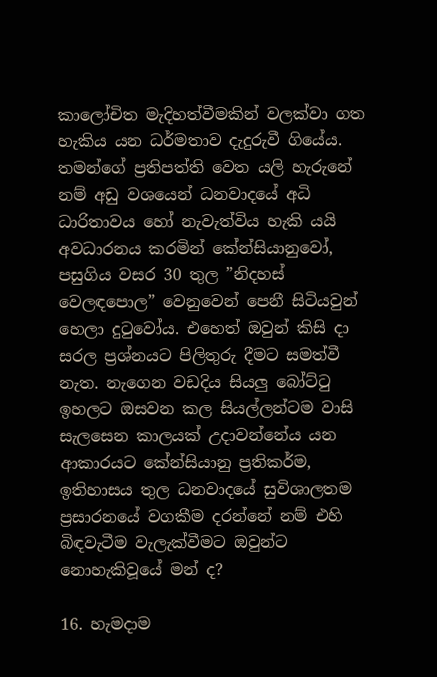කාලෝචිත මැදිහත්වීමකින් වලක්වා ගත හැකිය යන ධර්මතාව දැදුරුවී ගියේය. තමන්ගේ ප්‍රතිපත්ති වෙත යලි හැරුනේ නම් අඩු වශයෙන් ධනවාදයේ අධි ධාරිතාවය හෝ නැවැත්විය හැකි යයි අවධාරනය කරමින් කේන්සියානුවෝ, පසුගිය වසර 30 තුල ”නිදහස් වෙලඳපොල” වෙනුවෙන් පෙනී සිටියවුන් හෙලා දුටුවෝය. එහෙත් ඔවුන් කිසි දා සරල ප්‍රශ්නයට පිලිතුරු දීමට සමත්වී නැත. නැගෙන වඩදිය සියලු බෝට්ටු ඉහලට ඔසවන කල සියල්ලන්ටම වාසි සැලසෙන කාලයක් උදාවන්නේය යන ආකාරයට කේන්සියානු ප්‍රතිකර්ම, ඉතිහාසය තුල ධනවාදයේ සුවිශාලතම ප්‍රසාරනයේ වගකීම දරන්නේ නම් එහි බිඳවැටීම වැලැක්වීමට ඔවුන්ට නොහැකිවූයේ මන් ද?

16. හැමදාම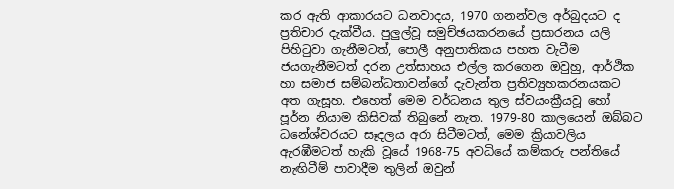කර ඇති ආකාරයට ධනවාදය, 1970 ගනන්වල අර්බුදයට ද ප්‍රතිචාර දැක්වීය. පුලුල්වූ සමුච්ඡයකරනයේ ප්‍රසාරනය යලි පිහිටුවා ගැනීමටත්, පොලී අනුපාතිකය පහත වැටීම ජයගැනීමටත් දරන උත්සාහය එල්ල කරගෙන ඔවුහු, ආර්ථික හා සමාජ සම්බන්ධතාවන්ගේ දැවැන්ත ප්‍රතිව්‍යුහකරනයකට අත ගැසූහ. එහෙත් මෙම වර්ධනය තුල ස්වයංක්‍රීයවූ හෝ පූර්න නියාම කිසිවක් තිබුනේ නැත. 1979-80 කාලයෙන් ඔබ්බට ධනේශ්වරයට සෑදලය අරා සිටීමටත්, මෙම ක්‍රියාවලිය ඇරඹීමටත් හැකි වූයේ 1968-75 අවධියේ කම්කරු පන්තියේ නැඟිටීම් පාවාදීම තුලින් ඔවුන්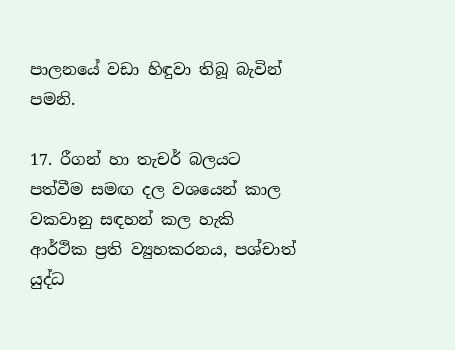පාලනයේ වඩා හිඳුවා තිබූ බැවින් පමනි.

17. රීගන් හා තැචර් බලයට පත්වීම සමඟ දල වශයෙන් කාල වකවානු සඳහන් කල හැකි ආර්ථික ප්‍රති ව්‍යුහකරනය, පශ්චාත් යුද්ධ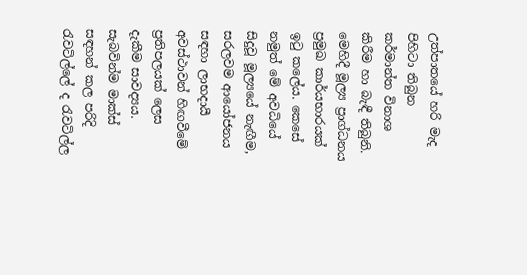උත්පාතයේ හරි මැද පිහිටා තිබුන කර්මාන්ත විනාශ කිරීම හා බැඳී තිබුනි. මෙහිදී මූල්‍ය ප්‍රාග්ධනය ප්‍රමුඛ කාර්යභාරයක් ඉටු කලේය. කෙසේ නමුත් මේ අවධියේ සිදුවූ මූල්‍යයේ නැඟීම, සරලවම ආයෝජනය සඳහා ලාභදායී අවස්ථාවන් හිඟවීමේ ප්‍රතිපලයක් ලෙස දැකීම සාවද්‍යය. සැබවින්ම මාක්ස් සඳහන් කල පරිදි රැවටිල්ලේ ද රැවටිල්ල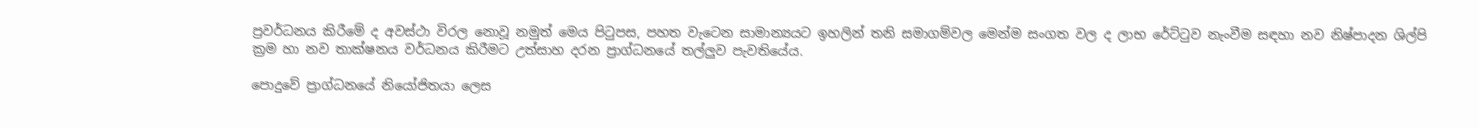ප්‍රවර්ධනය කිරීමේ ද අවස්ථා විරල නොවූ නමුත් මෙය පිටුපස, පහත වැටෙන සාමාන්‍යයට ඉහලින් තනි සමාගම්වල මෙන්ම සංගත වල ද ලාභ රේට්ටුව නැංවීම සඳහා නව නිෂ්පාදන ශිල්පි ක්‍රම හා නව තාක්ෂනය වර්ධනය කිරීමට උත්සාහ දරන ප්‍රාග්ධනයේ තල්ලුව පැවතියේය.

පොදුවේ ප්‍රාග්ධනයේ නියෝජිතයා ලෙස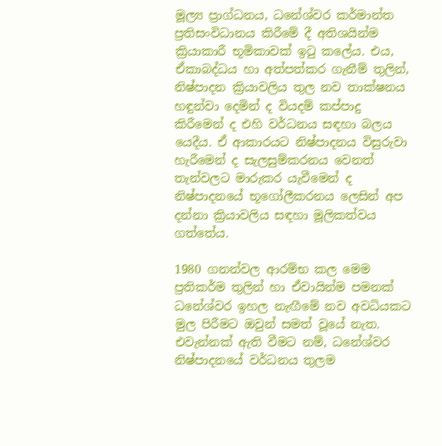මූල්‍ය ප්‍රාග්ධනය, ධනේශ්වර කර්මාන්ත ප්‍රතිසංවිධානය කිරීමේ දී අතිශයින්ම ක්‍රියාකාරී භූමිකාවක් ඉටු කලේය. එය, ඒකාබද්ධය හා අත්පත්කර ගැනීම් තුලින්, නිෂ්පාදන ක්‍රියාවලිය තුල නව තාක්ෂනය හඳුන්වා දෙමින් ද වියදම් කප්පාදු කිරීමෙන් ද එහි වර්ධනය සඳහා බලය යෙදීය. ඒ ආකාරයට නිෂ්පාදනය විසුරුවා හැරීමෙන් ද සැලසුම්කරනය වෙනත් තැන්වලට මාරුකර යැවීමෙන් ද නිෂ්පාදනයේ භූගෝලීකරනය ලෙසින් අප දන්නා ක්‍රියාවලිය සඳහා මූලිකත්වය ගත්තේය.

1980 ගනන්වල ආරම්භ කල මෙම ප්‍රතිකර්ම තුලින් හා ඒවායින්ම පමනක් ධනේශ්වර ඉහල නැඟීමේ නව අවධියකට මුල පිරීමට ඔවුන් සමත් වූයේ නැත. එවැන්නක් ඇති වීමට නම්, ධනේශ්වර නිෂ්පාදනයේ වර්ධනය තුලම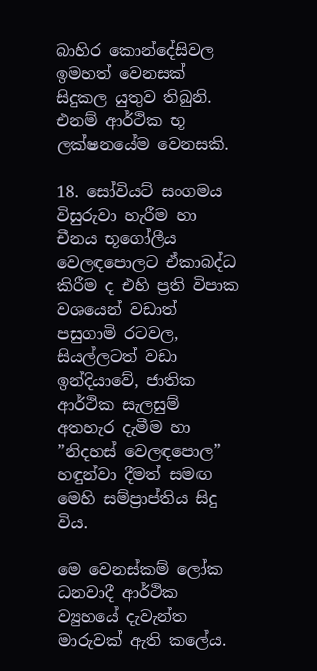බාහිර කොන්දේසිවල ඉමහත් වෙනසක් සිදුකල යුතුව තිබුනි. එනම් ආර්ථික භූ ලක්ෂනයේම වෙනසකි.

18. සෝවියට් සංගමය විසුරුවා හැරීම හා චීනය භූගෝලීය වෙලඳපොලට ඒකාබද්ධ කිරීම ද එහි ප්‍රති විපාක වශයෙන් වඩාත් පසුගාමි රටවල, සියල්ලටත් වඩා ඉන්දියාවේ, ජාතික ආර්ථික සැලසුම් අතහැර දැමීම හා ”නිදහස් වෙලඳපොල” හඳුන්වා දීමත් සමඟ මෙහි සම්ප්‍රාප්තිය සිදු විය.

මෙ වෙනස්කම් ලෝක ධනවාදී ආර්ථික ව්‍යුහයේ දැවැන්ත මාරුවක් ඇති කලේය.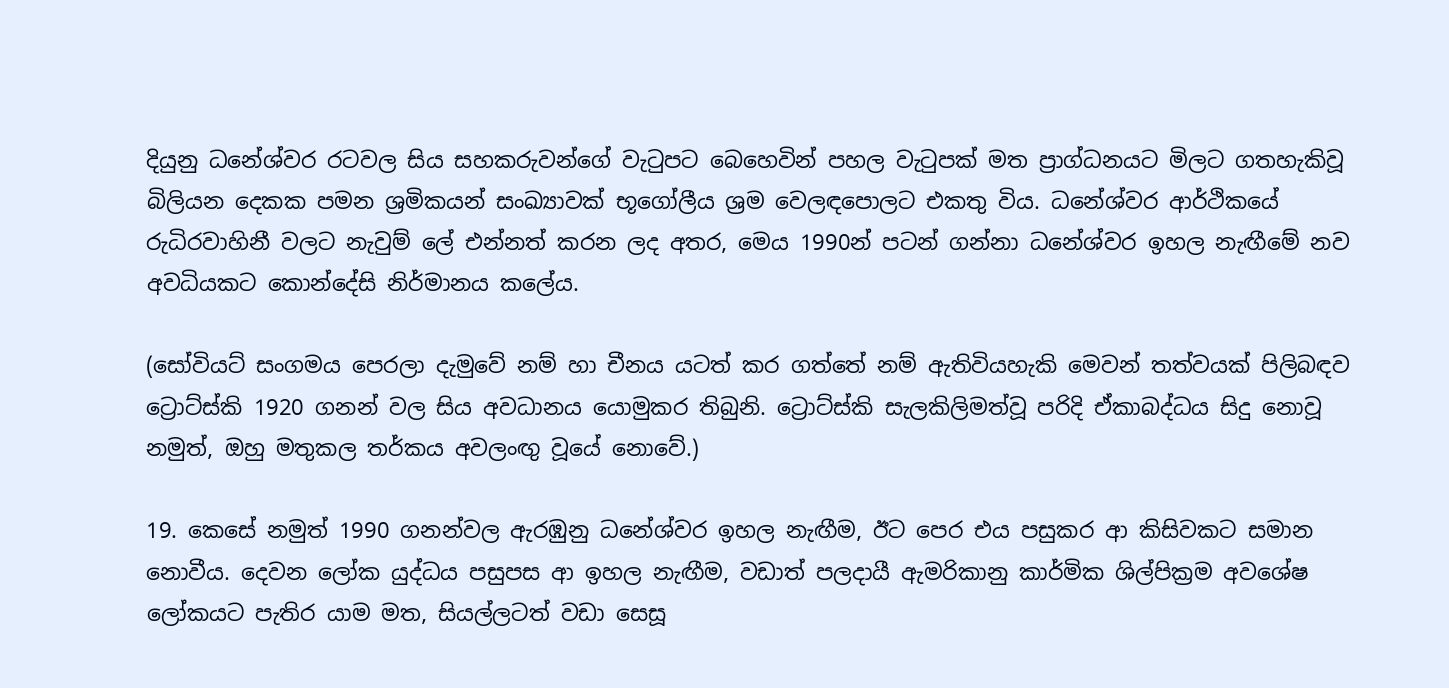දියුනු ධනේශ්වර රටවල සිය සහකරුවන්ගේ වැටුපට බෙහෙවින් පහල වැටුපක් මත ප්‍රාග්ධනයට මිලට ගතහැකිවූ බිලියන දෙකක පමන ශ්‍රමිකයන් සංඛ්‍යාවක් භූගෝලීය ශ්‍රම වෙලඳපොලට එකතු විය. ධනේශ්වර ආර්ථිකයේ රුධිරවාහිනී වලට නැවුම් ලේ එන්නත් කරන ලද අතර, මෙය 1990න් පටන් ගන්නා ධනේශ්වර ඉහල නැඟීමේ නව අවධියකට කොන්දේසි නිර්මානය කලේය.

(සෝවියට් සංගමය පෙරලා දැමුවේ නම් හා චීනය යටත් කර ගත්තේ නම් ඇතිවියහැකි මෙවන් තත්වයක් පිලිබඳව ට්‍රොට්ස්කි 1920 ගනන් වල සිය අවධානය යොමුකර තිබුනි. ට්‍රොට්ස්කි සැලකිලිමත්වූ පරිදි ඒකාබද්ධය සිදු නොවූ නමුත්, ඔහු මතුකල තර්කය අවලංඟු වූයේ නොවේ.)

19. කෙසේ නමුත් 1990 ගනන්වල ඇරඹුනු ධනේශ්වර ඉහල නැඟීම, ඊට පෙර එය පසුකර ආ කිසිවකට සමාන නොවීය. දෙවන ලෝක යුද්ධය පසුපස ආ ඉහල නැඟීම, වඩාත් පලදායී ඇමරිකානු කාර්මික ශිල්පික්‍රම අවශේෂ ලෝකයට පැතිර යාම මත, සියල්ලටත් වඩා සෙසූ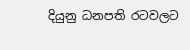දියුනු ධනපති රටවලට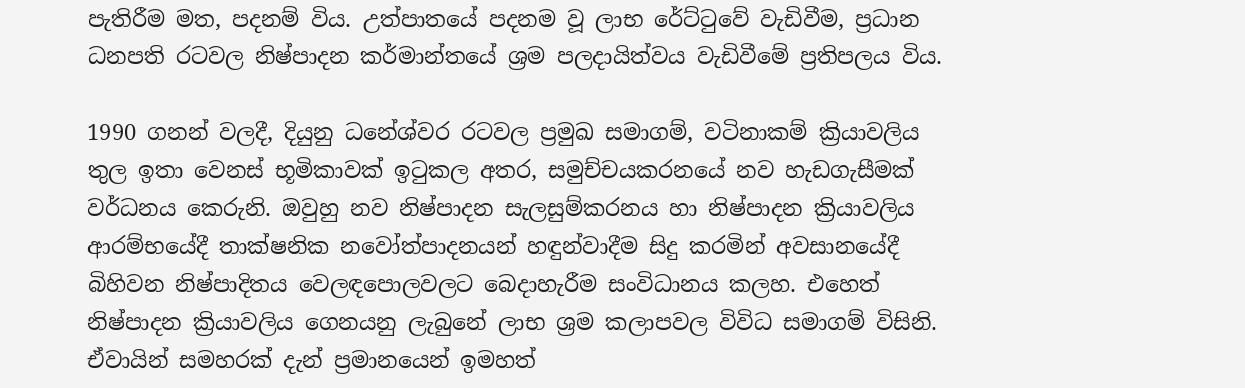පැතිරීම මත, පදනම් විය. උත්පාතයේ පදනම වූ ලාභ රේට්ටුවේ වැඩිවීම, ප්‍රධාන ධනපති රටවල නිෂ්පාදන කර්මාන්තයේ ශ්‍රම පලදායිත්වය වැඩිවීමේ ප්‍රතිපලය විය.

1990 ගනන් වලදී, දියුනු ධනේශ්වර රටවල ප්‍රමුඛ සමාගම්, වටිනාකම් ක්‍රියාවලිය තුල ඉතා වෙනස් භූමිකාවක් ඉටුකල අතර, සමුච්චයකරනයේ නව හැඩගැසීමක් වර්ධනය කෙරුනි. ඔවුහු නව නිෂ්පාදන සැලසුම්කරනය හා නිෂ්පාදන ක්‍රියාවලිය ආරම්භයේදී තාක්ෂනික නවෝත්පාදනයන් හඳුන්වාදීම සිදු කරමින් අවසානයේදී බිහිවන නිෂ්පාදිතය වෙලඳපොලවලට බෙදාහැරීම සංවිධානය කලහ. එහෙත් නිෂ්පාදන ක්‍රියාවලිය ගෙනයනු ලැබුනේ ලාභ ශ්‍රම කලාපවල විවිධ සමාගම් විසිනි. ඒවායින් සමහරක් දැන් ප්‍රමානයෙන් ඉමහත්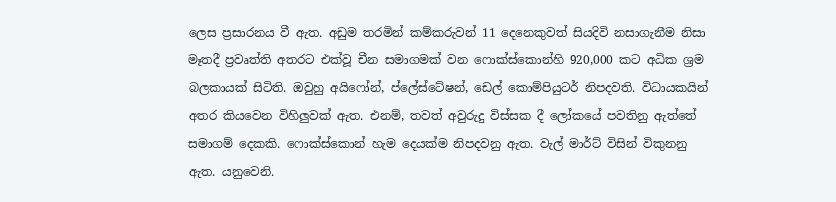ලෙස ප්‍රසාරනය වී ඇත. අඩුම තරමින් කම්කරුවන් 11 දෙනෙකුවත් සියදිවි නසාගැනීම නිසා මෑතදී ප්‍රවෘත්ති අතරට එක්වූ චීන සමාගමක් වන ෆොක්ස්කොන්හි 920,000 කට අධික ශ්‍රම බලකායක් සිටිති. ඔවුහු අයිෆෝන්, ප්ලේස්ටේෂන්, ඩෙල් කොම්පියුටර් නිපදවති. විධායකයින් අතර කියවෙන විහිලුවක් ඇත. එනම්, තවත් අවුරුදු විස්සක දී ලෝකයේ පවතිනු ඇත්තේ සමාගම් දෙකකි. ෆොක්ස්කොන් හැම දෙයක්ම නිපදවනු ඇත. වැල් මාර්ට් විසින් විකුනනු ඇත. යනුවෙනි.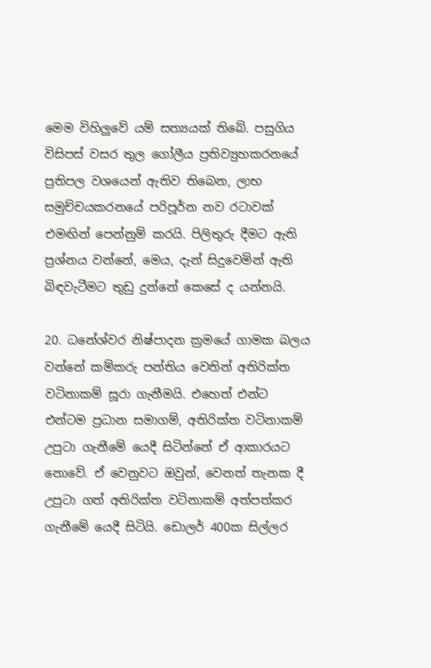මෙම විහිලුවේ යම් සත්‍යයක් තිබේ. පසුගිය විසිපස් වසර තුල ගෝලීය ප්‍රතිව්‍යුහකරනයේ ප්‍රතිපල වශයෙන් ඇතිව තිබෙන, ලාභ සමුච්චයකරනයේ පරිපූර්න නව රටාවක් එමඟින් පෙන්නුම් කරයි. පිලිතුරු දීමට ඇති ප්‍රශ්නය වන්නේ, මෙය, දැන් සිදුවෙමින් ඇති බිඳවැටීමට තුඩු දුන්නේ කෙසේ ද යන්නයි.

20. ධනේශ්වර නිෂ්පාදන ක්‍රමයේ ගාමක බලය වන්නේ කම්කරු පන්තිය වෙතින් අතිරික්ත වටිනාකම් සූරා ගැනීමයි. එහෙත් එන්ට එන්ටම ප්‍රධාන සමාගම්, අතිරික්ත වටිනාකම් උපුටා ගැනීමේ යෙදී සිටින්නේ ඒ ආකාරයට නොවේ. ඒ වෙනුවට ඔවුන්, වෙනත් තැනක දී උපුටා ගත් අතිරික්ත වටිනාකම් අත්පත්කර ගැනීමේ යෙදී සිටියි. ඩොලර් 400ක සිල්ලර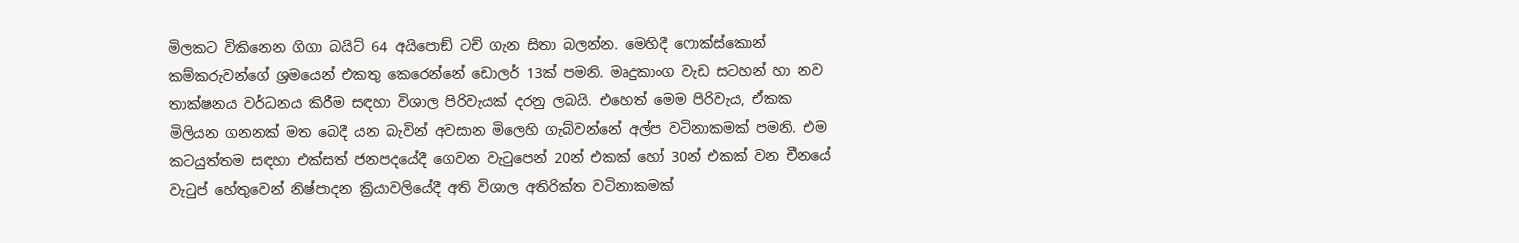මිලකට විකිනෙන ගිගා බයිට් 64 අයිපොඞ් ටච් ගැන සිතා බලන්න. මෙහිදී ෆොක්ස්කොන් කම්කරුවන්ගේ ශ්‍රමයෙන් එකතු කෙරෙන්නේ ඩොලර් 13ක් පමනි. මෘදුකාංග වැඩ සටහන් හා නව තාක්ෂනය වර්ධනය කිරීම සඳහා විශාල පිරිවැයක් දරනු ලබයි. එහෙත් මෙම පිරිවැය, ඒකක මිලියන ගනනක් මත බෙදී යන බැවින් අවසාන මිලෙහි ගැබ්වන්නේ අල්ප වටිනාකමක් පමනි. එම කටයුත්තම සඳහා එක්සත් ජනපදයේදී ගෙවන වැටුපෙන් 20න් එකක් හෝ 30න් එකක් වන චීනයේ වැටුප් හේතුවෙන් නිෂ්පාදන ක්‍රියාවලියේදී අති විශාල අතිරික්ත වටිනාකමක්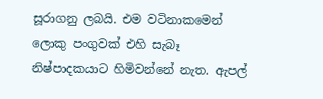සූරාගනු ලබයි. එම වටිනාකමෙන් ලොකු පංගුවක් එහි සැබෑ නිෂ්පාදකයාට හිමිවන්නේ නැත. ඇපල්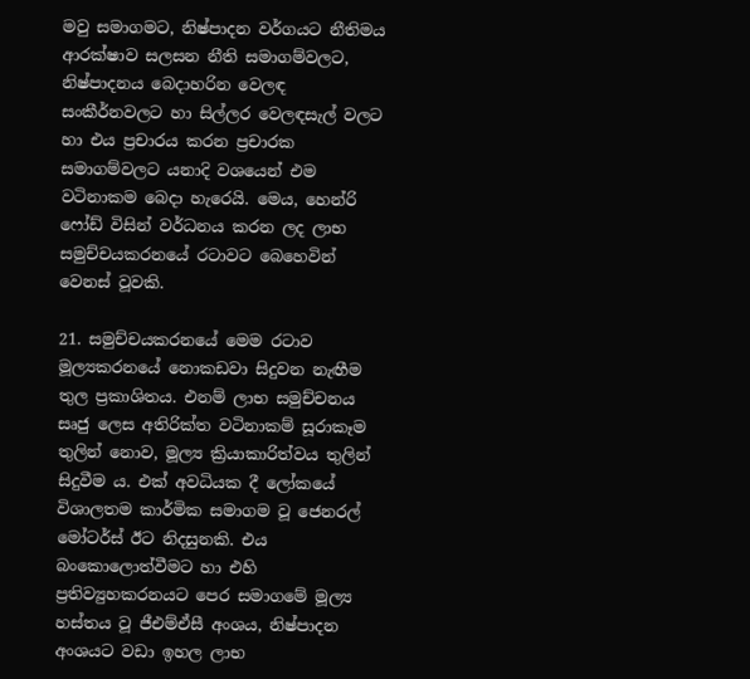මවු සමාගමට, නිෂ්පාදන වර්ගයට නීතිමය ආරක්ෂාව සලසන නීති සමාගම්වලට, නිෂ්පාදනය බෙදාහරින වෙලඳ සංකීර්නවලට හා සිල්ලර වෙලඳසැල් වලට හා එය ප්‍රචාරය කරන ප්‍රචාරක සමාගම්වලට යනාදි වශයෙන් එම වටිනාකම බෙදා හැරෙයි. මෙය, හෙන්රි ෆෝඩ් විසින් වර්ධනය කරන ලද ලාභ සමුච්චයකරනයේ රටාවට බෙහෙවින් වෙනස් වූවකි.

21. සමුච්චයකරනයේ මෙම රටාව මූල්‍යකරනයේ නොකඩවා සිදුවන නැඟීම තුල ප්‍රකාශිතය. එනම් ලාභ සමුච්චනය සෘජු ලෙස අතිරික්ත වටිනාකම් සූරාකෑම තුලින් නොව, මූල්‍ය ක්‍රියාකාරිත්වය තුලින් සිදුවීම ය. එක් අවධියක දී ලෝකයේ විශාලතම කාර්මික සමාගම වූ ජෙනරල් මෝටර්ස් ඊට නිදසුනකි. එය බංකොලොත්වීමට හා එහි ප්‍රතිව්‍යුහකරනයට පෙර සමාගමේ මූල්‍ය හස්තය වූ ජීඑම්ඒසී අංශය, නිෂ්පාදන අංශයට වඩා ඉහල ලාභ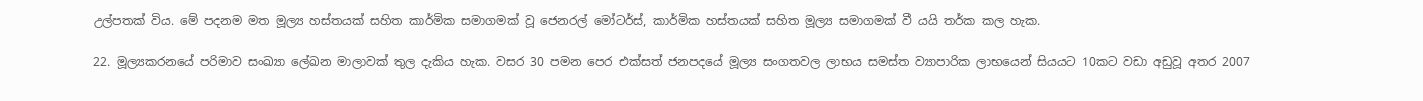උල්පතක් විය. මේ පදනම මත මූල්‍ය හස්තයක් සහිත කාර්මික සමාගමක් වූ ජෙනරල් මෝටර්ස්, කාර්මික හස්තයක් සහිත මූල්‍ය සමාගමක් වී යයි තර්ක කල හැක.

22. මූල්‍යකරනයේ පරිමාව සංඛ්‍යා ලේඛන මාලාවක් තුල දැකිය හැක. වසර 30 පමන පෙර එක්සත් ජනපදයේ මූල්‍ය සංගතවල ලාභය සමස්ත ව්‍යාපාරික ලාභයෙන් සියයට 10කට වඩා අඩුවූ අතර 2007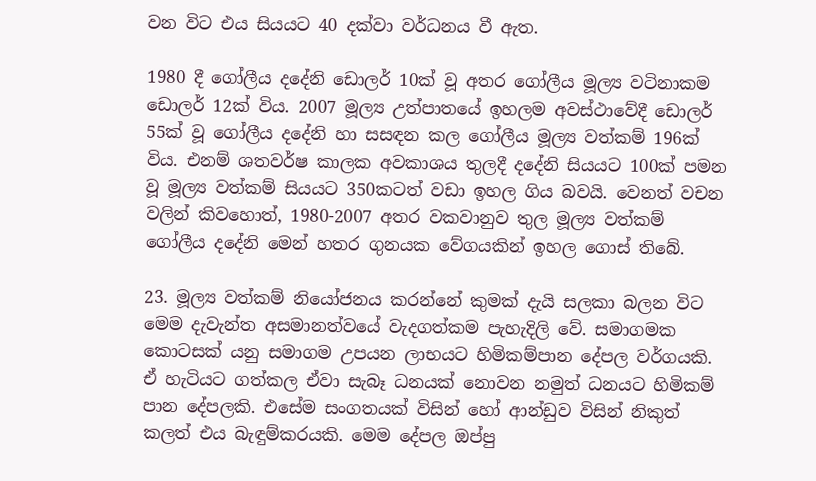වන විට එය සියයට 40 දක්වා වර්ධනය වී ඇත.

1980 දී ගෝලීය දදේනි ඩොලර් 10ක් වූ අතර ගෝලීය මූල්‍ය වටිනාකම ඩොලර් 12ක් විය. 2007 මූල්‍ය උත්පාතයේ ඉහලම අවස්ථාවේදී ඩොලර් 55ක් වූ ගෝලීය දදේනි හා සසඳන කල ගෝලීය මූල්‍ය වත්කම් 196ක් විය. එනම් ශතවර්ෂ කාලක අවකාශය තුලදී දදේනි සියයට 100ක් පමන වූ මූල්‍ය වත්කම් සියයට 350කටත් වඩා ඉහල ගිය බවයි. වෙනත් වචන වලින් කිවහොත්, 1980-2007 අතර වකවානුව තුල මූල්‍ය වත්කම් ගෝලීය දදේනි මෙන් හතර ගුනයක වේගයකින් ඉහල ගොස් තිබේ.

23. මූල්‍ය වත්කම් නියෝජනය කරන්නේ කුමක් දැයි සලකා බලන විට මෙම දැවැන්ත අසමානත්වයේ වැදගත්කම පැහැදිලි වේ. සමාගමක කොටසක් යනු සමාගම උපයන ලාභයට හිමිකම්පාන දේපල වර්ගයකි. ඒ හැටියට ගත්කල ඒවා සැබෑ ධනයක් නොවන නමුත් ධනයට හිමිකම් පාන දේපලකි. එසේම සංගතයක් විසින් හෝ ආන්ඩුව විසින් නිකුත් කලත් එය බැඳුම්කරයකි. මෙම දේපල ඔප්පු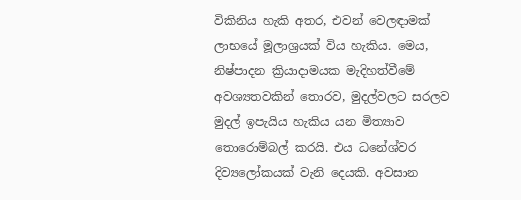විකිනිය හැකි අතර, එවන් වෙලඳාමක් ලාභයේ මූලාශ්‍රයක් විය හැකිය. මෙය, නිෂ්පාදන ක්‍රියාදාමයක මැදිහත්වීමේ අවශ්‍යතවකින් තොරව, මුදල්වලට සරලව මුදල් ඉපැයිය හැකිය යන මිත්‍යාව තොරොම්බල් කරයි. එය ධනේශ්වර දිව්‍යලෝකයක් වැනි දෙයකි. අවසාන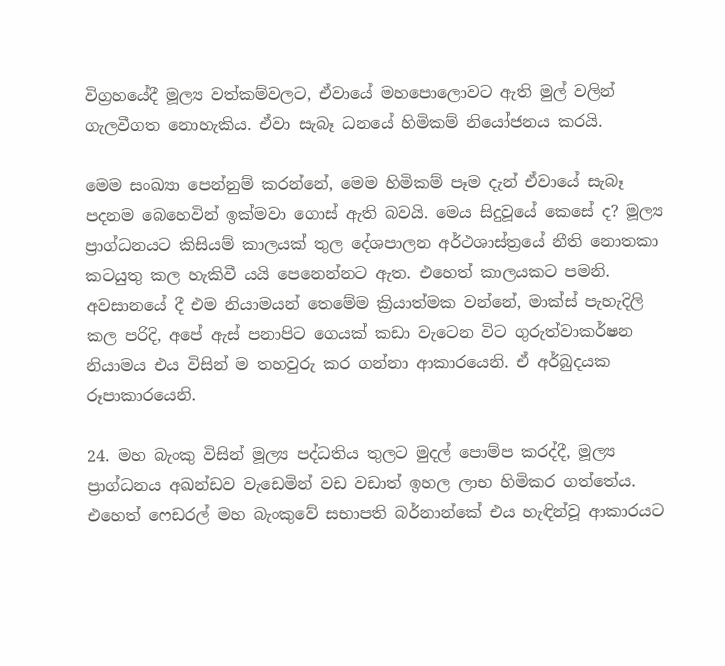විග්‍රහයේදී මූල්‍ය වත්කම්වලට, ඒවායේ මහපොලොවට ඇති මුල් වලින් ගැලවීගත නොහැකිය. ඒවා සැබෑ ධනයේ හිමිකම් නියෝජනය කරයි.

මෙම සංඛ්‍යා පෙන්නුම් කරන්නේ, මෙම හිමිකම් පෑම දැන් ඒවායේ සැබෑ පදනම බෙහෙවින් ඉක්මවා ගොස් ඇති බවයි. මෙය සිදුවූයේ කෙසේ ද? මූල්‍ය ප්‍රාග්ධනයට කිසියම් කාලයක් තුල දේශපාලන අර්ථශාස්ත්‍රයේ නීති නොතකා කටයුතු කල හැකිවී යයි පෙනෙන්නට ඇත. එහෙත් කාලයකට පමනි. අවසානයේ දී එම නියාමයන් තෙමේම ක්‍රියාත්මක වන්නේ, මාක්ස් පැහැදිලි කල පරිදි, අපේ ඇස් පනාපිට ගෙයක් කඩා වැටෙන විට ගුරුත්වාකර්ෂන නියාමය එය විසින් ම තහවුරු කර ගන්නා ආකාරයෙනි. ඒ අර්බුදයක රූපාකාරයෙනි.

24. මහ බැංකු විසින් මූල්‍ය පද්ධතිය තුලට මුදල් පොම්ප කරද්දී, මූල්‍ය ප්‍රාග්ධනය අඛන්ඩව වැඩෙමින් වඩ වඩාත් ඉහල ලාභ හිමිකර ගත්තේය. එහෙත් ෆෙඩරල් මහ බැංකුවේ සභාපති බර්නාන්කේ එය හැඳින්වූ ආකාරයට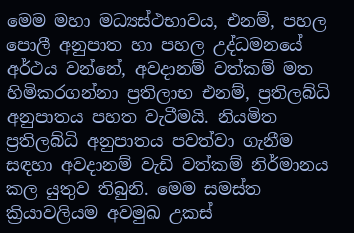මෙම මහා මධ්‍යස්ථභාවය, එනම්, පහල පොලී අනුපාත හා පහල උද්ධමනයේ අර්ථය වන්නේ, අවදානම් වත්කම් මත හිමිකරගන්නා ප්‍රතිලාභ එනම්, ප්‍රතිලබ්ධි අනුපාතය පහත වැටීමයි. නියමිත ප්‍රතිලබ්ධි අනුපාතය පවත්වා ගැනීම සඳහා අවදානම් වැඩි වත්කම් නිර්මානය කල යුතුව තිබුනි. මෙම සමස්ත ක්‍රියාවලියම අවමුඛ උකස්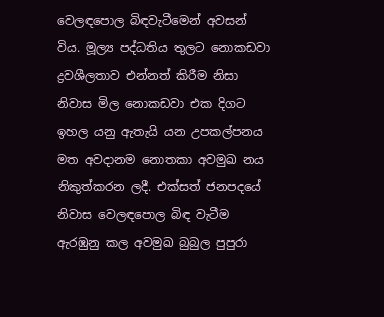වෙලඳපොල බිඳවැටීමෙන් අවසන් විය. මූල්‍ය පද්ධතිය තුලට නොකඩවා ද්‍රවශීලතාව එන්නත් කිරීම නිසා නිවාස මිල නොකඩවා එක දිගට ඉහල යනු ඇතැයි යන උපකල්පනය මත අවදානම නොතකා අවමුඛ නය නිකුත්කරන ලදී. එක්සත් ජනපදයේ නිවාස වෙලඳපොල බිඳ වැටීම ඇරඹුනු කල අවමුඛ බුබුල පුපුරා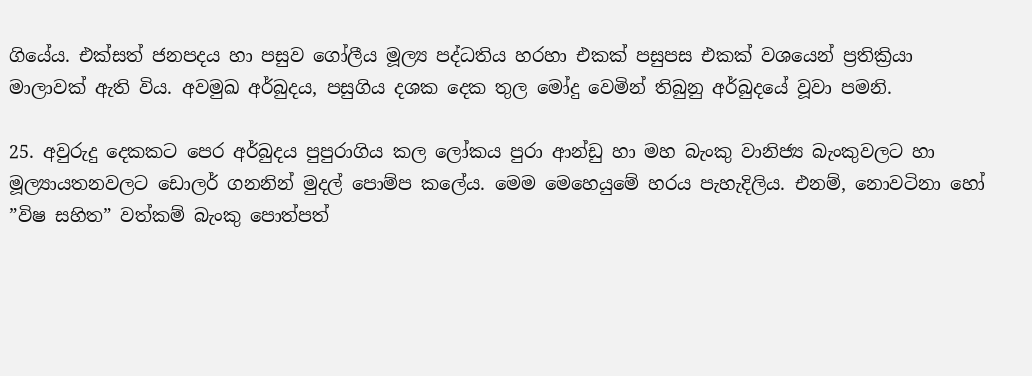ගියේය. එක්සත් ජනපදය හා පසුව ගෝලීය මූල්‍ය පද්ධතිය හරහා එකක් පසුපස එකක් වශයෙන් ප්‍රතික්‍රියා මාලාවක් ඇති විය. අවමුඛ අර්බුදය, පසුගිය දශක දෙක තුල මෝදු වෙමින් තිබුනු අර්බුදයේ වූවා පමනි.

25. අවුරුදු දෙකකට පෙර අර්බුදය පුපුරාගිය කල ලෝකය පුරා ආන්ඩු හා මහ බැංකු වානිජ්‍ය බැංකුවලට හා මූල්‍යායතනවලට ඩොලර් ගනනින් මුදල් පොම්ප කලේය. මෙම මෙහෙයුමේ හරය පැහැදිලිය. එනම්, නොවටිනා හෝ ”විෂ සහිත” වත්කම් බැංකු පොත්පත්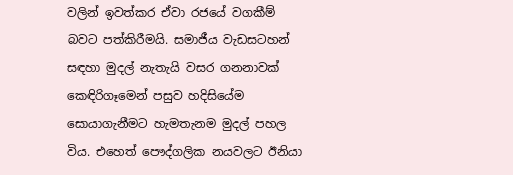වලින් ඉවත්කර ඒවා රජයේ වගකීම් බවට පත්කිරීමයි. සමාජීය වැඩසටහන් සඳහා මුදල් නැතැයි වසර ගනනාවක් කෙඳිරිගෑමෙන් පසුව හදිසියේම සොයාගැනීමට හැමතැනම මුදල් පහල විය. එහෙත් පෞද්ගලික නයවලට ඊනියා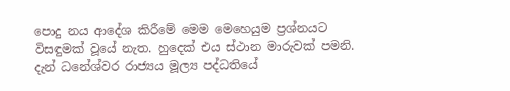පොදු නය ආදේශ කිරීමේ මෙම මෙහෙයුම ප්‍රශ්නයට විසඳුමක් වූයේ නැත. හුදෙක් එය ස්ථාන මාරුවක් පමනි. දැන් ධනේශ්වර රාජ්‍යය මූල්‍ය පද්ධතියේ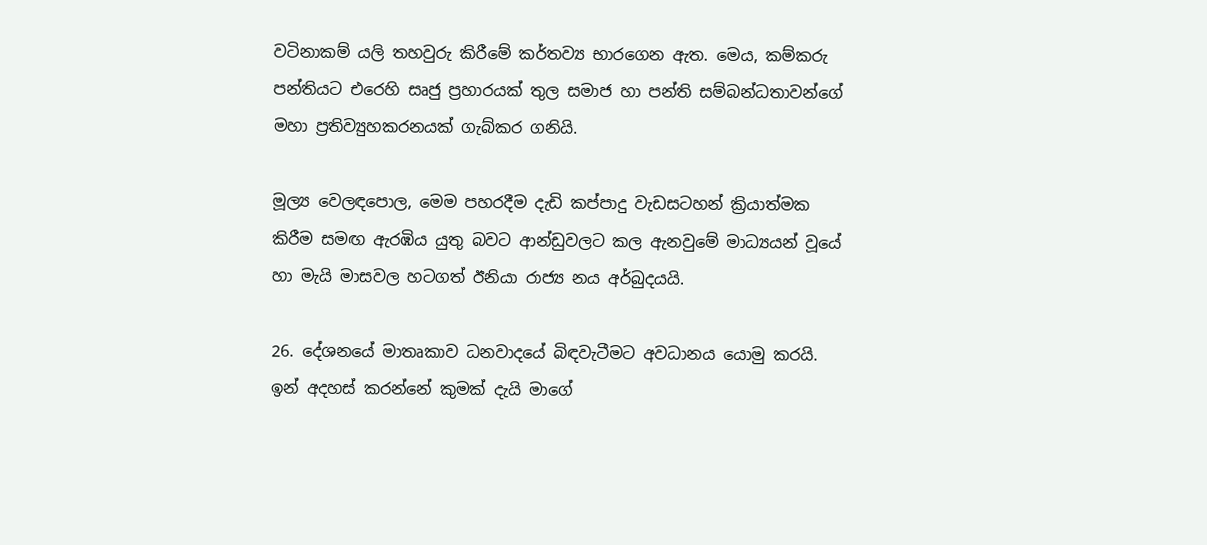වටිනාකම් යලි තහවුරු කිරීමේ කර්තව්‍ය භාරගෙන ඇත. මෙය, කම්කරු පන්තියට එරෙහි සෘජු ප්‍රහාරයක් තුල සමාජ හා පන්ති සම්බන්ධතාවන්ගේ මහා ප්‍රතිව්‍යුහකරනයක් ගැබ්කර ගනියි.

මූල්‍ය වෙලඳපොල, මෙම පහරදීම දැඩි කප්පාදු වැඩසටහන් ක්‍රියාත්මක කිරීම සමඟ ඇරඹිය යුතු බවට ආන්ඩුවලට කල ඇනවුමේ මාධ්‍යයන් වූයේ හා මැයි මාසවල හටගත් ඊනියා රාජ්‍ය නය අර්බුදයයි.

26. දේශනයේ මාතෘකාව ධනවාදයේ බිඳවැටීමට අවධානය යොමු කරයි. ඉන් අදහස් කරන්නේ කුමක් දැයි මාගේ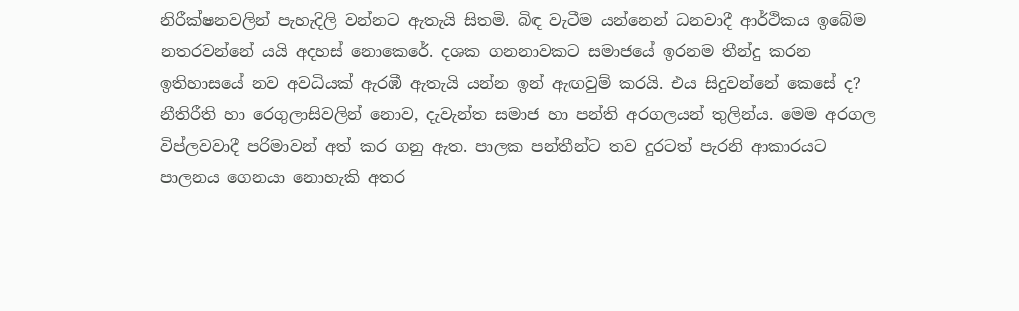නිරීක්ෂනවලින් පැහැදිලි වන්නට ඇතැයි සිතමි. බිඳ වැටීම යන්නෙන් ධනවාදී ආර්ථිකය ඉබේම නතරවන්නේ යයි අදහස් නොකෙරේ. දශක ගනනාවකට සමාජයේ ඉරනම තීන්දු කරන ඉතිහාසයේ නව අවධියක් ඇරඹී ඇතැයි යන්න ඉන් ඇඟවුම් කරයි. එය සිදුවන්නේ කෙසේ ද? නීතිරීති හා රෙගුලාසිවලින් නොව, දැවැන්ත සමාජ හා පන්ති අරගලයන් තුලින්ය. මෙම අරගල විප්ලවවාදී පරිමාවන් අත් කර ගනු ඇත. පාලක පන්තීන්ට තව දුරටත් පැරනි ආකාරයට පාලනය ගෙනයා නොහැකි අතර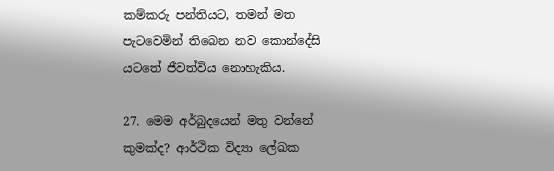කම්කරු පන්තියට, තමන් මත පැටවෙමින් තිබෙන නව කොන්දේසි යටතේ ජීවත්විය නොහැකිය.

27. මෙම අර්බුදයෙන් මතු වන්නේ කුමක්ද? ආර්ථික විද්‍යා ලේඛක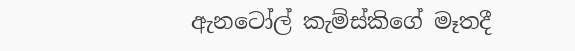ඇනටෝල් කැම්ස්කිගේ මෑතදී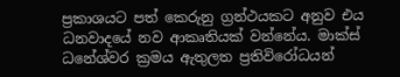ප්‍රකාශයට පත් කෙරුනු ග්‍රන්ථයකට අනුව එය ධනවාදයේ නව ආකෘතියක් වන්නේය. මාක්ස් ධනේශ්වර ක්‍රමය ඇතුලත ප්‍රතිවිරෝධයන්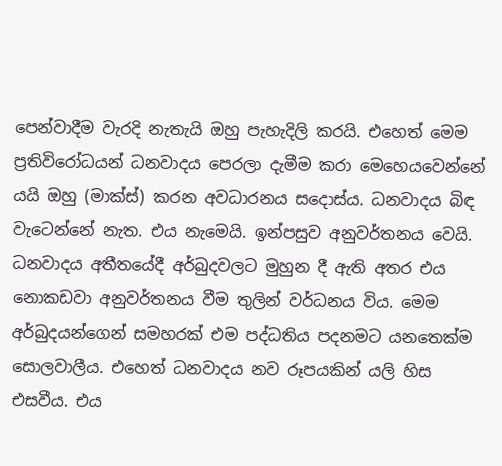පෙන්වාදීම වැරදි නැතැයි ඔහු පැහැදිලි කරයි. එහෙත් මෙම ප්‍රතිවිරෝධයන් ධනවාදය පෙරලා දැමීම කරා මෙහෙයවෙන්නේ යයි ඔහු (මාක්ස්) කරන අවධාරනය සදොස්ය. ධනවාදය බිඳ වැටෙන්නේ නැත. එය නැමෙයි. ඉන්පසුව අනුවර්තනය වෙයි. ධනවාදය අතීතයේදී අර්බුදවලට මුහුන දී ඇති අතර එය නොකඩවා අනුවර්තනය වීම තුලින් වර්ධනය විය. මෙම අර්බුදයන්ගෙන් සමහරක් එම පද්ධතිය පදනමට යනතෙක්ම සොලවාලීය. එහෙත් ධනවාදය නව රූපයකින් යලි හිස එසවීය. එය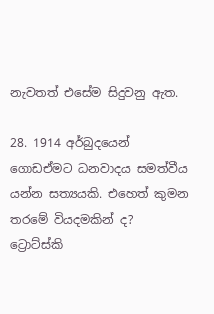නැවතත් එසේම සිදුවනු ඇත.

28. 1914 අර්බුදයෙන් ගොඩඒමට ධනවාදය සමත්වීය යන්න සත්‍යයකි. එහෙත් කුමන තරමේ වියදමකින් ද? ට්‍රොට්ස්කි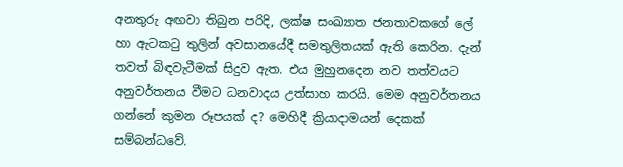අනතුරු අඟවා තිබුන පරිදි, ලක්ෂ සංඛ්‍යාත ජනතාවකගේ ලේ හා ඇටකටු තුලින් අවසානයේදී සමතුලිතයක් ඇති කෙරින. දැන් තවත් බිඳවැටීමක් සිදුව ඇත. එය මුහුනදෙන නව තත්වයට අනුවර්තනය වීමට ධනවාදය උත්සාහ කරයි. මෙම අනුවර්තනය ගන්නේ කුමන රූපයක් ද? මෙහිදී ක්‍රියාදාමයන් දෙකක් සම්බන්ධවේ.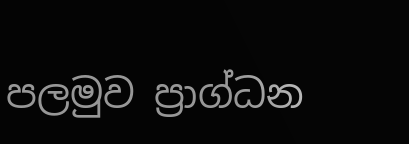පලමුව ප්‍රාග්ධන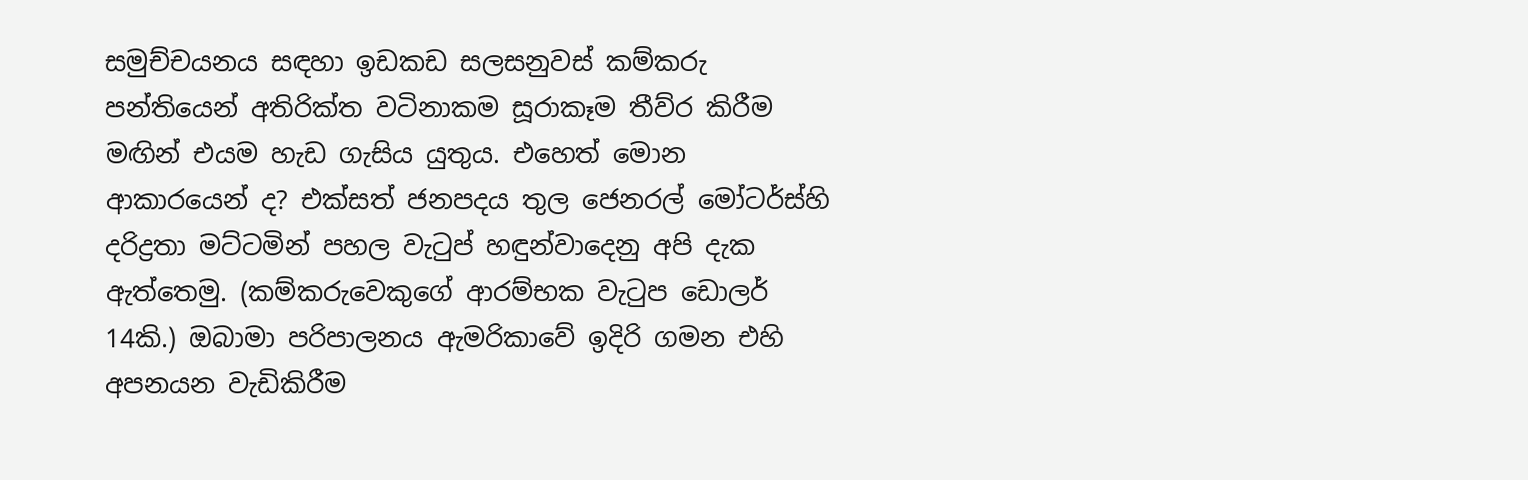සමුච්චයනය සඳහා ඉඩකඩ සලසනුවස් කම්කරු පන්තියෙන් අතිරික්ත වටිනාකම සූරාකෑම තීව්ර කිරීම මඟින් එයම හැඩ ගැසිය යුතුය. එහෙත් මොන ආකාරයෙන් ද? එක්සත් ජනපදය තුල ජෙනරල් මෝටර්ස්හි දරිද්‍රතා මට්ටමින් පහල වැටුප් හඳුන්වාදෙනු අපි දැක ඇත්තෙමු. (කම්කරුවෙකුගේ ආරම්භක වැටුප ඩොලර් 14කි.) ඔබාමා පරිපාලනය ඇමරිකාවේ ඉදිරි ගමන එහි අපනයන වැඩිකිරීම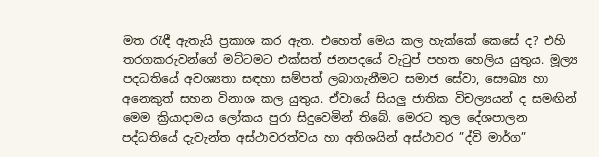මත රැඳී ඇතැයි ප්‍රකාශ කර ඇත. එහෙත් මෙය කල හැක්කේ කෙසේ ද? එහි තරගකරුවන්ගේ මට්ටමට එක්සත් ජනපදයේ වැටුප් පහත හෙලිය යුතුය. මූල්‍ය පදධතියේ අවශ්‍යතා සඳහා සම්පත් ලබාගැනීමට සමාජ සේවා, සෞඛ්‍ය හා අනෙකුත් සහන විනාශ කල යුතුය. ඒවායේ සියලු ජාතික විචල්‍යයන් ද සමඟින් මෙම ක්‍රියාදාමය ලෝකය පුරා සිදුවෙමින් තිබේ. මෙරට තුල දේශපාලන පද්ධතියේ දැවැන්ත අස්ථාවරත්වය හා අතිශයින් අස්ථාවර ”ද්වි මාර්ග”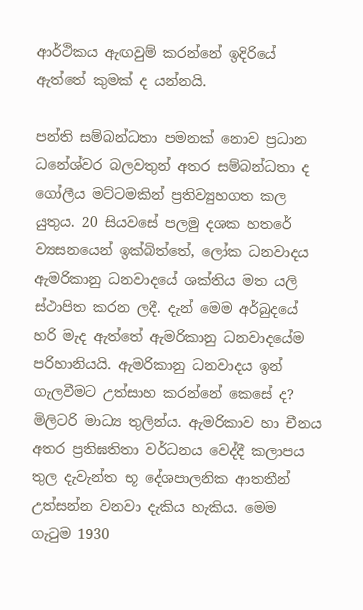ආර්ථිකය ඇඟවුම් කරන්නේ ඉදිරියේ ඇත්තේ කුමක් ද යන්නයි.

පන්ති සම්බන්ධතා පමනක් නොව ප්‍රධාන ධනේශ්වර බලවතුන් අතර සම්බන්ධතා ද ගෝලීය මට්ටමකින් ප්‍රතිව්‍යුහගත කල යුතුය. 20 සියවසේ පලමු දශක හතරේ ව්‍යසනයෙන් ඉක්බිත්තේ, ලෝක ධනවාදය ඇමරිකානු ධනවාදයේ ශක්තිය මත යලි ස්ථාපිත කරන ලදී. දැන් මෙම අර්බුදයේ හරි මැද ඇත්තේ ඇමරිකානු ධනවාදයේම පරිහානියයි. ඇමරිකානු ධනවාදය ඉන් ගැලවීමට උත්සාහ කරන්නේ කෙසේ ද? මිලිටරි මාධ්‍ය තුලින්ය. ඇමරිකාව හා චීනය අතර ප්‍රතිඝතිතා වර්ධනය වෙද්දී කලාපය තුල දැවැන්ත භූ දේශපාලනික ආතතීන් උත්සන්න වනවා දැකිය හැකිය. මෙම ගැටුම 1930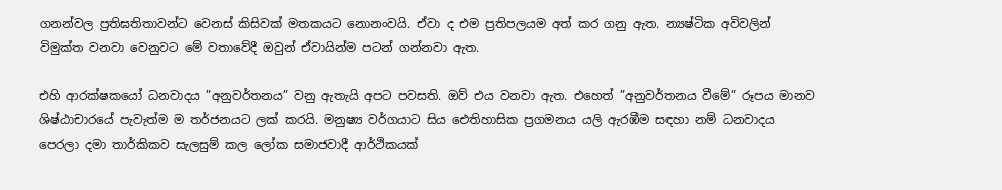ගනන්වල ප්‍රතිඝතිතාවන්ට වෙනස් කිසිවක් මතකයට නොනංවයි. ඒවා ද එම ප්‍රතිපලයම අත් කර ගනු ඇත. න්‍යෂ්ටික අවිවලින් විමුක්ත වනවා වෙනුවට මේ වතාවේදී ඔවුන් ඒවායින්ම පටන් ගන්නවා ඇත.

එහි ආරක්ෂකයෝ ධනවාදය ”අනුවර්තනය” වනු ඇතැයි අපට පවසති. ඔව් එය වනවා ඇත. එහෙත් ”අනුවර්තනය වීමේ” රූපය මානව ශිෂ්ඨාචාරයේ පැවැත්ම ම තර්ජනයට ලක් කරයි. මනුෂ්‍ය වර්ගයාට සිය ඓතිහාසික ප්‍රගමනය යලි ඇරඹීම සඳහා නම් ධනවාදය පෙරලා දමා තාර්කිකව සැලසුම් කල ලෝක සමාජවාදී ආර්ථිකයක්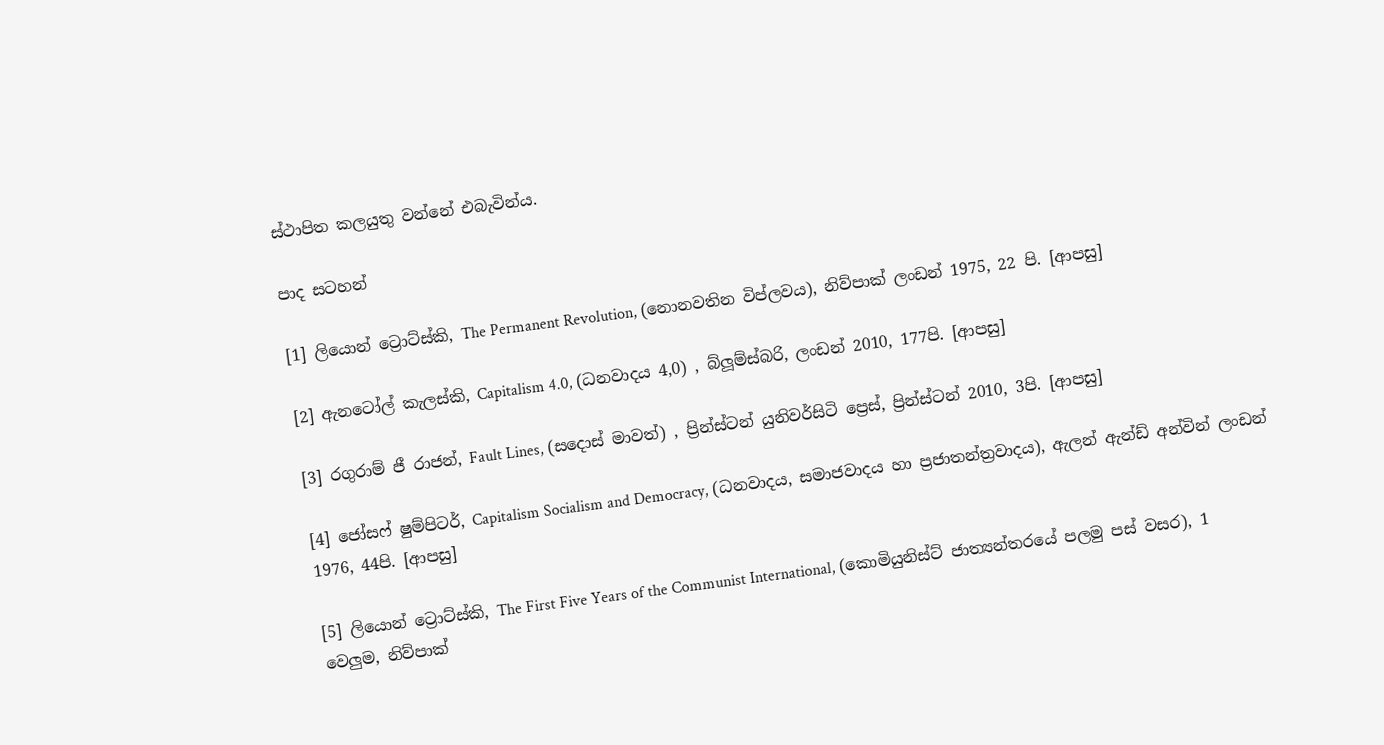ස්ථාපිත කලයුතු වන්නේ එබැවින්ය.

පාද සටහන්

[1] ලියොන් ට්‍රොට්ස්කි, The Permanent Revolution, (නොනවතින විප්ලවය), නිව්පාක් ලංඩන් 1975, 22 පි. [ආපසු]

[2] ඇනටෝල් කැලස්කි, Capitalism 4.0, (ධනවාදය 4,0) , බ්ලූම්ස්බරි, ලංඩන් 2010, 177පි. [ආපසු]

[3] රගුරාම් ජී රාජන්, Fault Lines, (සදොස් මාවත්) , ප්‍රින්ස්ටන් යුනිවර්සිටි ප්‍රෙස්, ප්‍රින්ස්ටන් 2010, 3පි. [ආපසු]

[4] ජෝසෆ් ෂුම්පිටර්, Capitalism Socialism and Democracy, (ධනවාදය, සමාජවාදය හා ප්‍රජාතන්ත්‍රවාදය), ඇලන් ඇන්ඩ් අන්වින් ලංඩන් 1976, 44පි. [ආපසු]

[5] ලියොන් ට්‍රොට්ස්කි, The First Five Years of the Communist International, (කොමියුනිස්ට් ජාත්‍යන්තරයේ පලමු පස් වසර), 1 වෙලුම, නිව්පාක්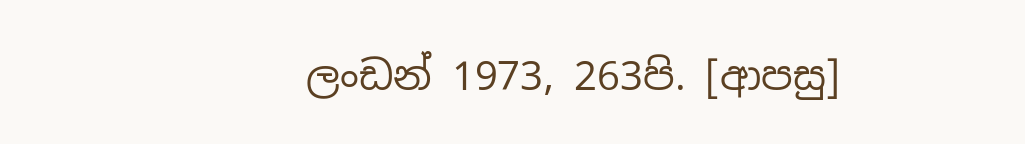ලංඩන් 1973, 263පි. [ආපසු]